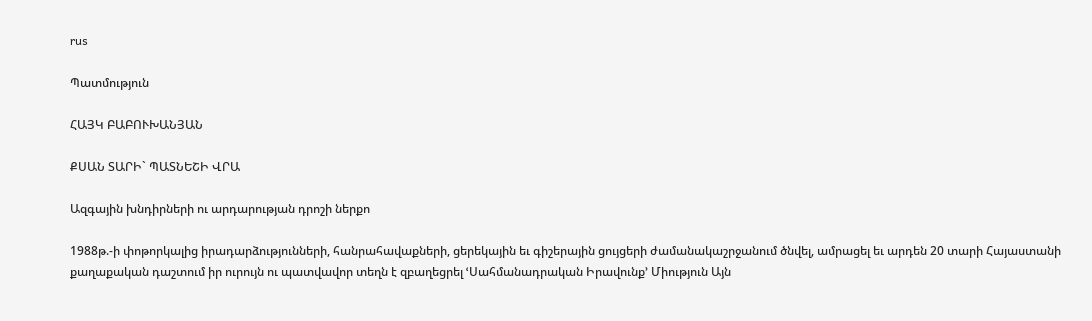rus

Պատմություն

ՀԱՅԿ ԲԱԲՈՒԽԱՆՅԱՆ

ՔՍԱՆ ՏԱՐԻ` ՊԱՏՆԵՇԻ ՎՐԱ

Ազգային խնդիրների ու արդարության դրոշի ներքո

1988թ.-ի փոթորկալից իրադարձությունների, հանրահավաքների, ցերեկային եւ գիշերային ցույցերի ժամանակաշրջանում ծնվել, ամրացել եւ արդեն 20 տարի Հայաստանի քաղաքական դաշտում իր ուրույն ու պատվավոր տեղն է զբաղեցրել ՙՍահմանադրական Իրավունք՚ Միություն Այն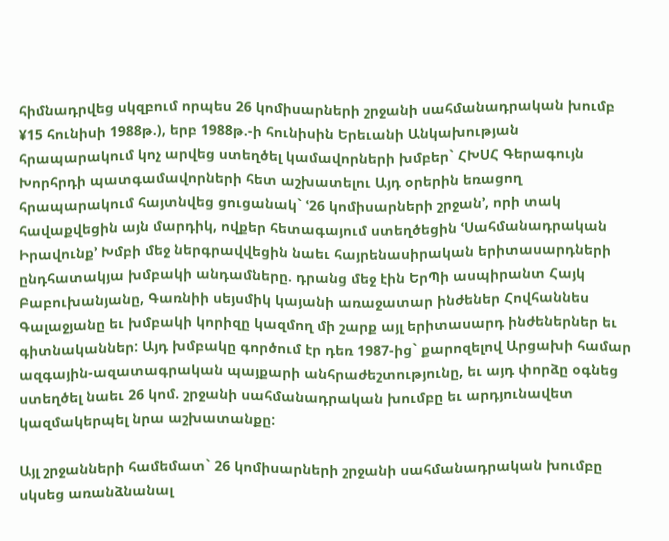հիմնադրվեց սկզբում որպես 26 կոմիսարների շրջանի սահմանադրական խումբ ¥15 հունիսի 1988թ.), երբ 1988թ.-ի հունիսին Երեւանի Անկախության հրապարակում կոչ արվեց ստեղծել կամավորների խմբեր` ՀԽՍՀ Գերագույն Խորհրդի պատգամավորների հետ աշխատելու Այդ օրերին եռացող հրապարակում հայտնվեց ցուցանակ` ՙ26 կոմիսարների շրջան՚, որի տակ հավաքվեցին այն մարդիկ, ովքեր հետագայում ստեղծեցին ՙՍահմանադրական Իրավունք՚ Խմբի մեջ ներգրավվեցին նաեւ հայրենասիրական երիտասարդների ընդհատակյա խմբակի անդամները. դրանց մեջ էին ԵրՊի ասպիրանտ Հայկ Բաբուխանյանը, Գառնիի սեյսմիկ կայանի առաջատար ինժեներ Հովհաննես Գալաջյանը եւ խմբակի կորիզը կազմող մի շարք այլ երիտասարդ ինժեներներ եւ գիտնականներ: Այդ խմբակը գործում էր դեռ 1987-ից` քարոզելով Արցախի համար ազգային-ազատագրական պայքարի անհրաժեշտությունը, եւ այդ փորձը օգնեց ստեղծել նաեւ 26 կոմ. շրջանի սահմանադրական խումբը եւ արդյունավետ կազմակերպել նրա աշխատանքը:

Այլ շրջանների համեմատ` 26 կոմիսարների շրջանի սահմանադրական խումբը սկսեց առանձնանալ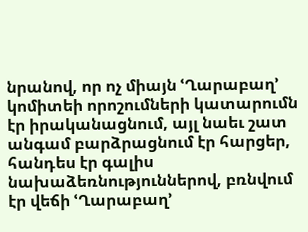նրանով, որ ոչ միայն ՙՂարաբաղ՚ կոմիտեի որոշումների կատարումն էր իրականացնում, այլ նաեւ շատ անգամ բարձրացնում էր հարցեր, հանդես էր գալիս նախաձեռնություններով, բռնվում էր վեճի ՙՂարաբաղ՚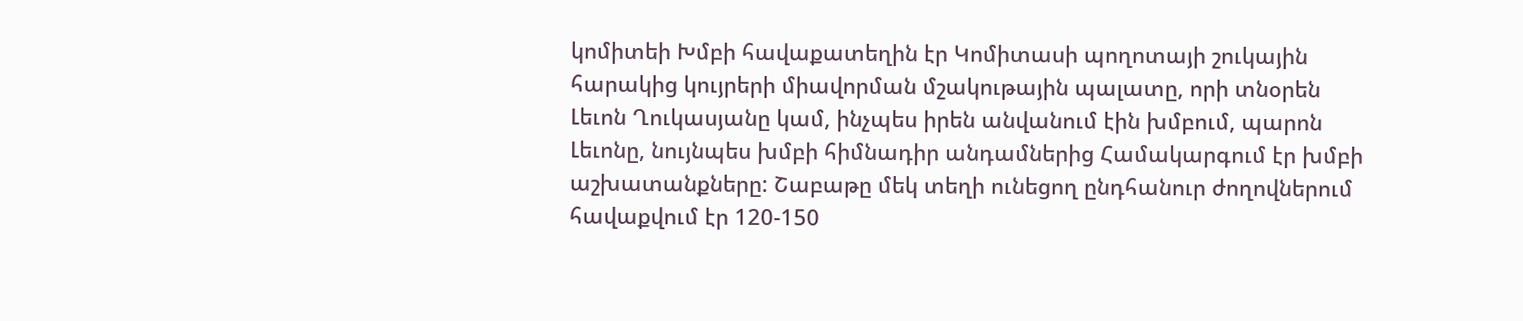կոմիտեի Խմբի հավաքատեղին էր Կոմիտասի պողոտայի շուկային հարակից կույրերի միավորման մշակութային պալատը, որի տնօրեն Լեւոն Ղուկասյանը կամ, ինչպես իրեն անվանում էին խմբում, պարոն Լեւոնը, նույնպես խմբի հիմնադիր անդամներից Համակարգում էր խմբի աշխատանքները: Շաբաթը մեկ տեղի ունեցող ընդհանուր ժողովներում հավաքվում էր 120-150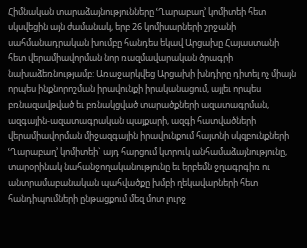Հիմնական տարաձայնությունները ՙՂարաբաղ՚ կոմիտեի հետ սկսվեցին այն ժամանակ, երբ 26 կոմիսարների շրջանի սահմանադրական խումբը հանդես եկավ Արցախը Հայաստանի հետ վերամիավորման նոր ռազմավարական ծրագրի նախաձեռնությամբ: Առաջարկվեց Արցախի խնդիրը դիտել ոչ միայն որպես ինքնորոշման իրավունքի իրականացում, այլեւ որպես բռնազավթված եւ բռնակցված տարածքների ազատագրման, ազգային-ազատագրական պայքարի, ազգի հատվածների վերամիավորման միջազգային իրավունքում հայտնի սկզբունքների ՙՂարաբաղ՚ կոմիտեի` այդ հարցում կտրուկ անհամաձայնությունը, տարօրինակ նահանջողականությունը եւ երբեմն ջղագրգիռ ու անտրամաբանական պահվածքը խմբի ղեկավարների հետ հանդիպումների ընթացքում մեզ մոտ լուրջ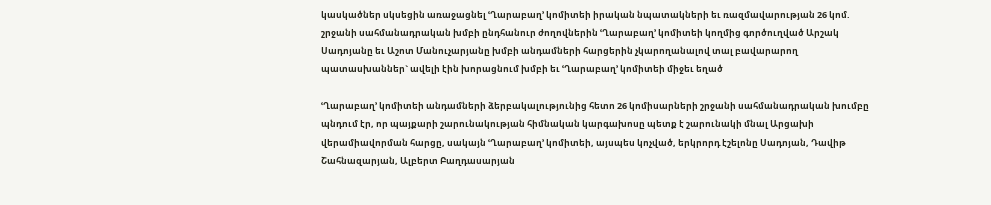կասկածներ սկսեցին առաջացնել ՙՂարաբաղ՚ կոմիտեի իրական նպատակների եւ ռազմավարության 26 կոմ. շրջանի սահմանադրական խմբի ընդհանուր ժողովներին ՙՂարաբաղ՚ կոմիտեի կողմից գործուղված Արշակ Սադոյանը եւ Աշոտ Մանուչարյանը խմբի անդամների հարցերին չկարողանալով տալ բավարարող պատասխաններ` ավելի էին խորացնում խմբի եւ ՙՂարաբաղ՚ կոմիտեի միջեւ եղած

ՙՂարաբաղ՚ կոմիտեի անդամների ձերբակալությունից հետո 26 կոմիսարների շրջանի սահմանադրական խումբը պնդում էր, որ պայքարի շարունակության հիմնական կարգախոսը պետք է շարունակի մնալ Արցախի վերամիավորման հարցը, սակայն ՙՂարաբաղ՚ կոմիտեի, այսպես կոչված, երկրորդ էշելոնը Սադոյան, Դավիթ Շահնազարյան, Ալբերտ Բաղդասարյան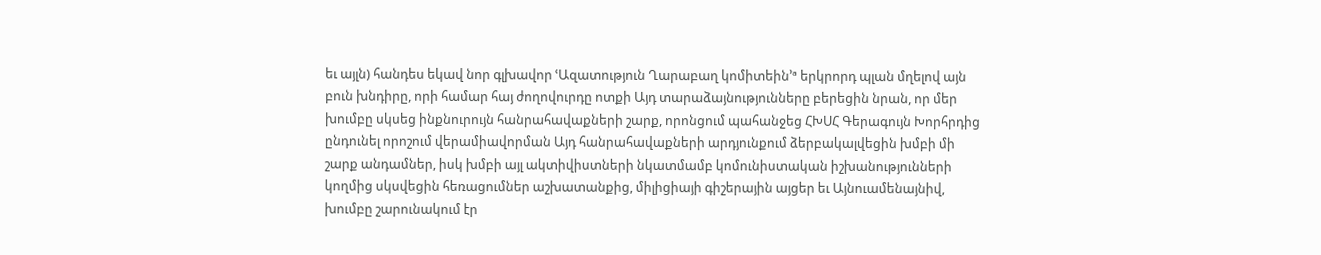եւ այլն) հանդես եկավ նոր գլխավոր ՙԱզատություն Ղարաբաղ կոմիտեին՚ª երկրորդ պլան մղելով այն բուն խնդիրը, որի համար հայ ժողովուրդը ոտքի Այդ տարաձայնությունները բերեցին նրան, որ մեր խումբը սկսեց ինքնուրույն հանրահավաքների շարք, որոնցում պահանջեց ՀԽՍՀ Գերագույն Խորհրդից ընդունել որոշում վերամիավորման Այդ հանրահավաքների արդյունքում ձերբակալվեցին խմբի մի շարք անդամներ, իսկ խմբի այլ ակտիվիստների նկատմամբ կոմունիստական իշխանությունների կողմից սկսվեցին հեռացումներ աշխատանքից, միլիցիայի գիշերային այցեր եւ Այնուամենայնիվ, խումբը շարունակում էր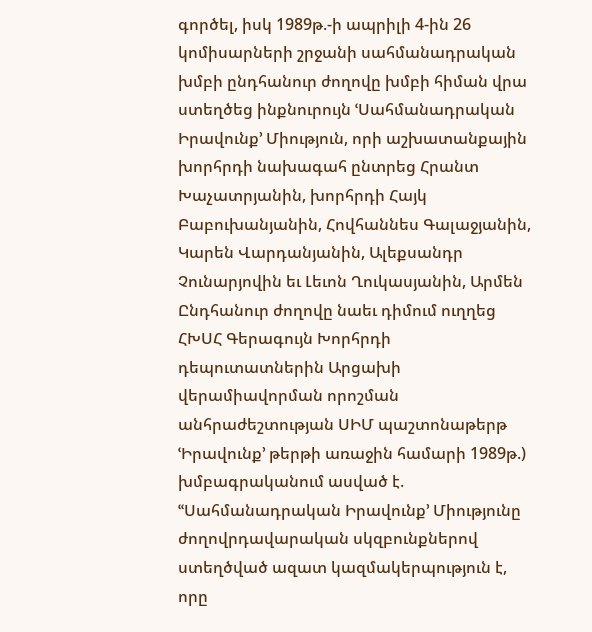գործել, իսկ 1989թ.-ի ապրիլի 4-ին 26 կոմիսարների շրջանի սահմանադրական խմբի ընդհանուր ժողովը խմբի հիման վրա ստեղծեց ինքնուրույն ՙՍահմանադրական Իրավունք՚ Միություն, որի աշխատանքային խորհրդի նախագահ ընտրեց Հրանտ Խաչատրյանին, խորհրդի Հայկ Բաբուխանյանին, Հովհաննես Գալաջյանին, Կարեն Վարդանյանին, Ալեքսանդր Չունարյովին եւ Լեւոն Ղուկասյանին, Արմեն Ընդհանուր ժողովը նաեւ դիմում ուղղեց ՀԽՍՀ Գերագույն Խորհրդի դեպուտատներին Արցախի վերամիավորման որոշման անհրաժեշտության ՍԻՄ պաշտոնաթերթ ՙԻրավունք՚ թերթի առաջին համարի 1989թ.) խմբագրականում ասված է. ՙՙՍահմանադրական Իրավունք՚ Միությունը ժողովրդավարական սկզբունքներով ստեղծված ազատ կազմակերպություն է, որը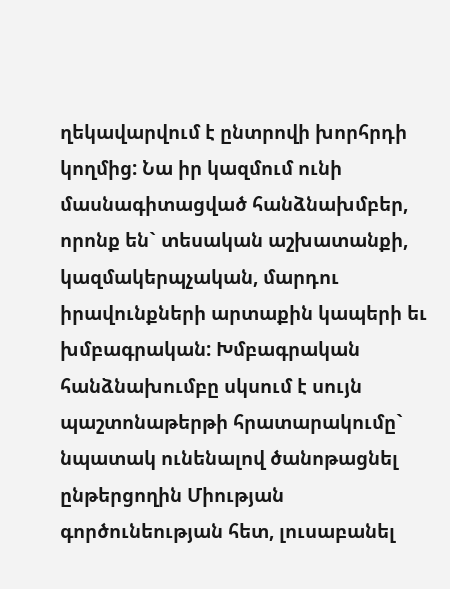ղեկավարվում է ընտրովի խորհրդի կողմից: Նա իր կազմում ունի մասնագիտացված հանձնախմբեր, որոնք են` տեսական աշխատանքի, կազմակերպչական, մարդու իրավունքների արտաքին կապերի եւ խմբագրական: Խմբագրական հանձնախումբը սկսում է սույն պաշտոնաթերթի հրատարակումը` նպատակ ունենալով ծանոթացնել ընթերցողին Միության գործունեության հետ, լուսաբանել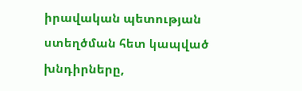իրավական պետության ստեղծման հետ կապված խնդիրները,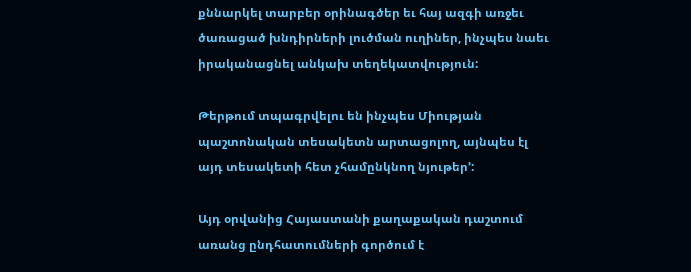քննարկել տարբեր օրինագծեր եւ հայ ազգի առջեւ ծառացած խնդիրների լուծման ուղիներ, ինչպես նաեւ իրականացնել անկախ տեղեկատվություն:

Թերթում տպագրվելու են ինչպես Միության պաշտոնական տեսակետն արտացոլող, այնպես էլ այդ տեսակետի հետ չհամընկնող նյութեր՚:

Այդ օրվանից Հայաստանի քաղաքական դաշտում առանց ընդհատումների գործում է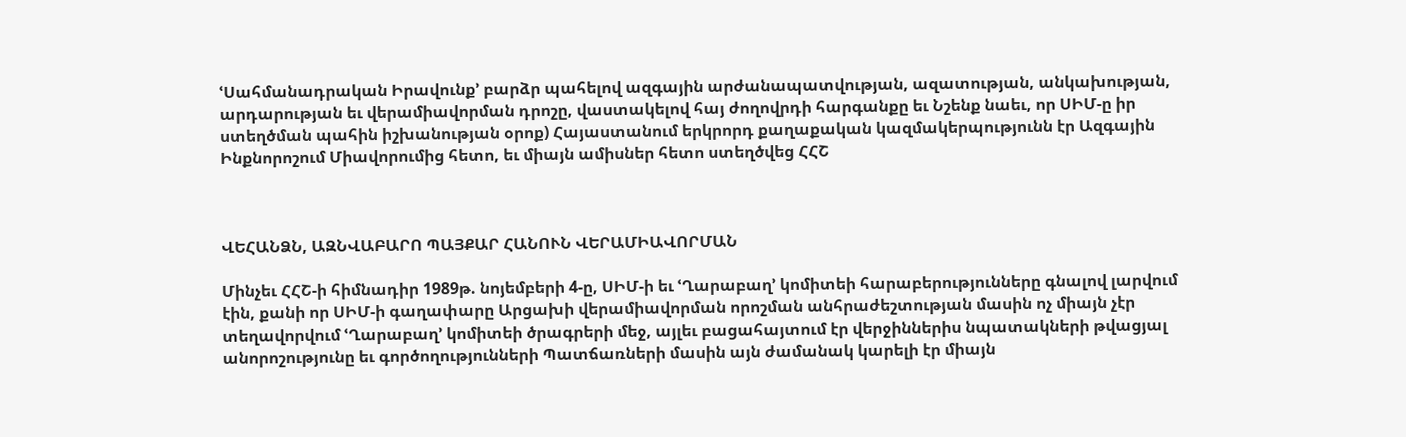ՙՍահմանադրական Իրավունք՚ բարձր պահելով ազգային արժանապատվության, ազատության, անկախության, արդարության եւ վերամիավորման դրոշը, վաստակելով հայ ժողովրդի հարգանքը եւ Նշենք նաեւ, որ ՍԻՄ-ը իր ստեղծման պահին իշխանության օրոք) Հայաստանում երկրորդ քաղաքական կազմակերպությունն էր Ազգային Ինքնորոշում Միավորումից հետո, եւ միայն ամիսներ հետո ստեղծվեց ՀՀՇ



ՎԵՀԱՆՁՆ, ԱԶՆՎԱԲԱՐՈ ՊԱՅՔԱՐ ՀԱՆՈՒՆ ՎԵՐԱՄԻԱՎՈՐՄԱՆ

Մինչեւ ՀՀՇ-ի հիմնադիր 1989թ. նոյեմբերի 4-ը, ՍԻՄ-ի եւ ՙՂարաբաղ՚ կոմիտեի հարաբերությունները գնալով լարվում էին, քանի որ ՍԻՄ-ի գաղափարը Արցախի վերամիավորման որոշման անհրաժեշտության մասին ոչ միայն չէր տեղավորվում ՙՂարաբաղ՚ կոմիտեի ծրագրերի մեջ, այլեւ բացահայտում էր վերջիններիս նպատակների թվացյալ անորոշությունը եւ գործողությունների Պատճառների մասին այն ժամանակ կարելի էր միայն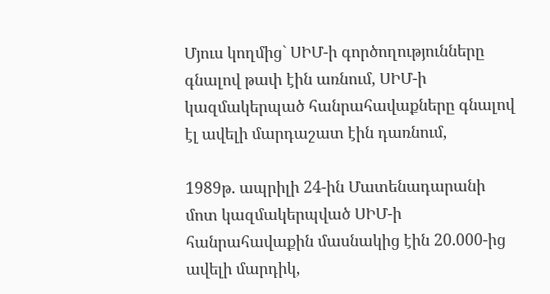Մյուս կողմից` ՍԻՄ-ի գործողությունները գնալով թափ էին առնում, ՍԻՄ-ի կազմակերպած հանրահավաքները գնալով էլ ավելի մարդաշատ էին դառնում,

1989թ. ապրիլի 24-ին Մատենադարանի մոտ կազմակերպված ՍԻՄ-ի հանրահավաքին մասնակից էին 20.000-ից ավելի մարդիկ,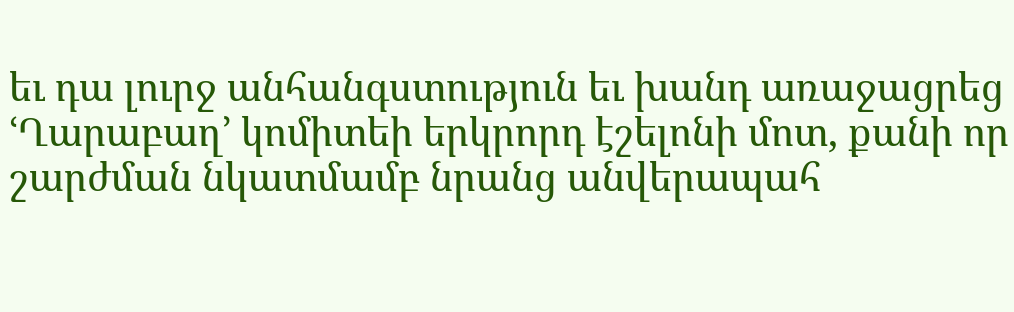եւ դա լուրջ անհանգստություն եւ խանդ առաջացրեց ՙՂարաբաղ՚ կոմիտեի երկրորդ էշելոնի մոտ, քանի որ շարժման նկատմամբ նրանց անվերապահ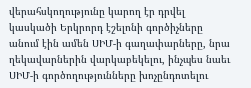վերահսկողությունը կարող էր դրվել կասկածի Երկրորդ էշելոնի գործիչները անում էին ամեն ՍԻՄ-ի գաղափարները, նրա ղեկավարներին վարկաբեկելու, ինչպես նաեւ ՍԻՄ-ի գործողությունները խոչընդոտելու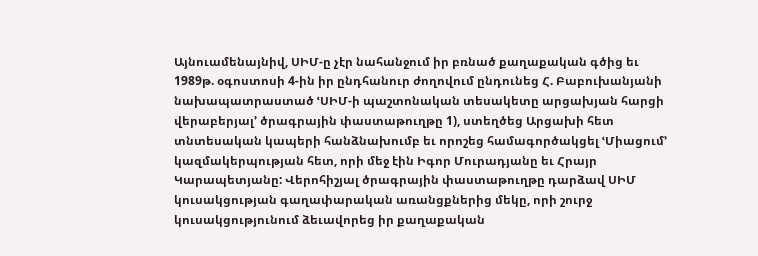Այնուամենայնիվ, ՍԻՄ-ը չէր նահանջում իր բռնած քաղաքական գծից եւ 1989թ. օգոստոսի 4-ին իր ընդհանուր ժողովում ընդունեց Հ. Բաբուխանյանի նախապատրաստած ՙՍԻՄ-ի պաշտոնական տեսակետը արցախյան հարցի վերաբերյալ՚ ծրագրային փաստաթուղթը 1), ստեղծեց Արցախի հետ տնտեսական կապերի հանձնախումբ եւ որոշեց համագործակցել ՙՄիացում՚ կազմակերպության հետ, որի մեջ էին Իգոր Մուրադյանը եւ Հրայր Կարապետյանը: Վերոհիշյալ ծրագրային փաստաթուղթը դարձավ ՍԻՄ կուսակցության գաղափարական առանցքներից մեկը, որի շուրջ կուսակցությունում ձեւավորեց իր քաղաքական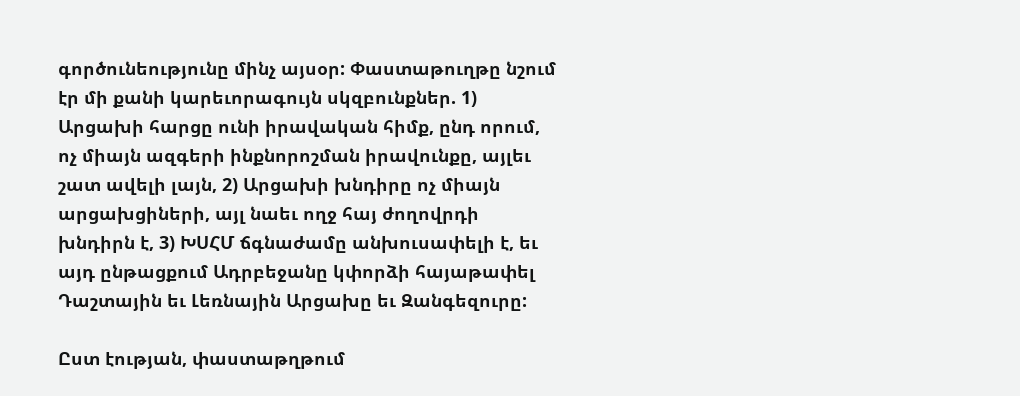գործունեությունը մինչ այսօր: Փաստաթուղթը նշում էր մի քանի կարեւորագույն սկզբունքներ. 1) Արցախի հարցը ունի իրավական հիմք, ընդ որում, ոչ միայն ազգերի ինքնորոշման իրավունքը, այլեւ շատ ավելի լայն, 2) Արցախի խնդիրը ոչ միայն արցախցիների, այլ նաեւ ողջ հայ ժողովրդի խնդիրն է, 3) ԽՍՀՄ ճգնաժամը անխուսափելի է, եւ այդ ընթացքում Ադրբեջանը կփորձի հայաթափել Դաշտային եւ Լեռնային Արցախը եւ Զանգեզուրը:

Ըստ էության, փաստաթղթում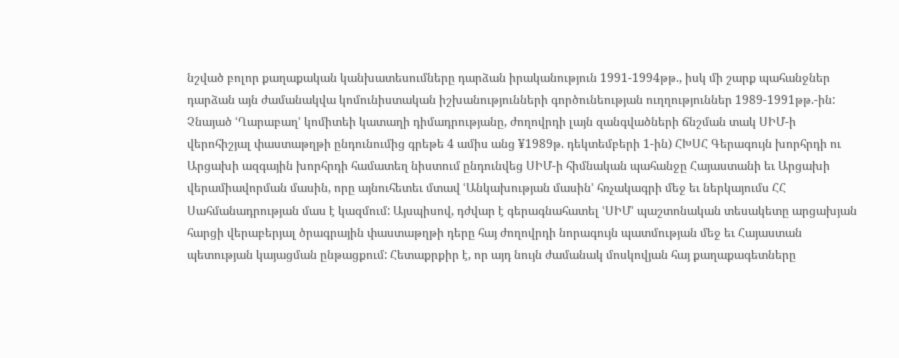նշված բոլոր քաղաքական կանխատեսումները դարձան իրականություն 1991-1994թթ., իսկ մի շարք պահանջներ դարձան այն ժամանակվա կոմունիստական իշխանությունների գործունեության ուղղություններ 1989-1991թթ.-ին: Չնայած ՙՂարաբաղ՚ կոմիտեի կատաղի դիմադրությանը, ժողովրդի լայն զանգվածների ճնշման տակ ՍԻՄ-ի վերոհիշյալ փաստաթղթի ընդունումից գրեթե 4 ամիս անց ¥1989թ. դեկտեմբերի 1-ին) ՀԽՍՀ Գերագույն խորհրդի ու Արցախի ազգային խորհրդի համատեղ նիստում ընդունվեց ՍԻՄ-ի հիմնական պահանջը Հայաստանի եւ Արցախի վերամիավորման մասին, որը այնուհետեւ մտավ ՙԱնկախության մասին՚ հռչակագրի մեջ եւ ներկայումս ՀՀ Սահմանադրության մաս է կազմում: Այսպիսով, դժվար է գերագնահատել ՙՍԻՄ՚ պաշտոնական տեսակետը արցախյան հարցի վերաբերյալ ծրագրային փաստաթղթի դերը հայ ժողովրդի նորագույն պատմության մեջ եւ Հայաստան պետության կայացման ընթացքում: Հետաքրքիր է, որ այդ նույն ժամանակ մոսկովյան հայ քաղաքագետները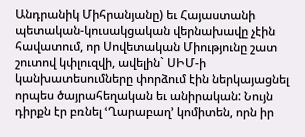Անդրանիկ Միհրանյանը) եւ Հայաստանի պետական-կուսակցական վերնախավը չէին հավատում, որ Սովետական Միությունը շատ շուտով կփլուզվի, ավելին` ՍԻՄ-ի կանխատեսումները փորձում էին ներկայացնել որպես ծայրահեղական եւ անիրական: Նույն դիրքն էր բռնել ՙՂարաբաղ՚ կոմիտեն, որն իր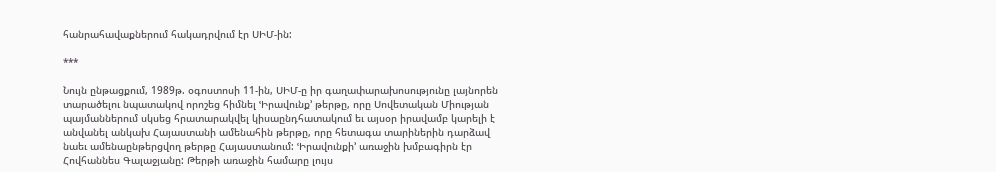հանրահավաքներում հակադրվում էր ՍԻՄ-ին:

***

Նույն ընթացքում, 1989թ. օգոստոսի 11-ին, ՍԻՄ-ը իր գաղափարախոսությունը լայնորեն տարածելու նպատակով որոշեց հիմնել ՙԻրավունք՚ թերթը, որը Սովետական Միության պայմաններում սկսեց հրատարակվել կիսաընդհատակում եւ այսօր իրավամբ կարելի է անվանել անկախ Հայաստանի ամենահին թերթը, որը հետագա տարիներին դարձավ նաեւ ամենաընթերցվող թերթը Հայաստանում: ՙԻրավունքի՚ առաջին խմբագիրն էր Հովհաննես Գալաջյանը: Թերթի առաջին համարը լույս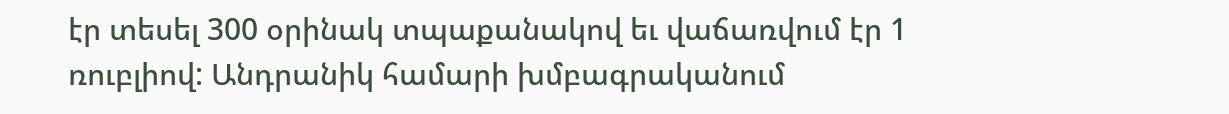էր տեսել 300 օրինակ տպաքանակով եւ վաճառվում էր 1 ռուբլիով: Անդրանիկ համարի խմբագրականում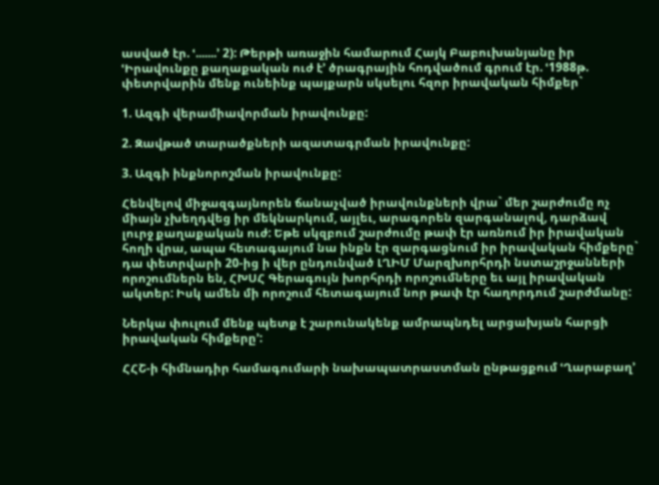ասված էր. ՙ.......՚ 2): Թերթի առաջին համարում Հայկ Բաբուխանյանը իր ՙԻրավունքը քաղաքական ուժ է՚ ծրագրային հոդվածում գրում էր. ՙ1988թ. փետրվարին մենք ունեինք պայքարն սկսելու հզոր իրավական հիմքեր`

1. Ազգի վերամիավորման իրավունքը:

2. Զավթած տարածքների ազատագրման իրավունքը:

3. Ազգի ինքնորոշման իրավունքը:

Հենվելով միջազգայնորեն ճանաչված իրավունքների վրա` մեր շարժումը ոչ միայն չխեղդվեց իր մեկնարկում, այլեւ, արագորեն զարգանալով, դարձավ լուրջ քաղաքական ուժ: Եթե սկզբում շարժումը թափ էր առնում իր իրավական հողի վրա, ապա հետագայում նա ինքն էր զարգացնում իր իրավական հիմքերը` դա փետրվարի 20-ից ի վեր ընդունված ԼՂԻՄ Մարզխորհրդի նստաշրջանների որոշումներն են, ՀԽՍՀ Գերագույն խորհրդի որոշումները եւ այլ իրավական ակտեր: Իսկ ամեն մի որոշում հետագայում նոր թափ էր հաղորդում շարժմանը:

Ներկա փուլում մենք պետք է շարունակենք ամրապնդել արցախյան հարցի իրավական հիմքերը՚:

ՀՀՇ-ի հիմնադիր համագումարի նախապատրաստման ընթացքում ՙՂարաբաղ՚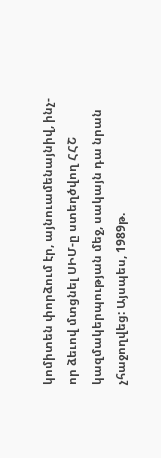կոմիտեն փորձում էր, այնուամենայնիվ, ինչ-որ ձեւով մտցնել ՍԻՄ-ը ստեղծվող ՀՀՇ կազմակերպության մեջ, սակայն դա նրան չհաջողվեց: Այսպես, 1989թ.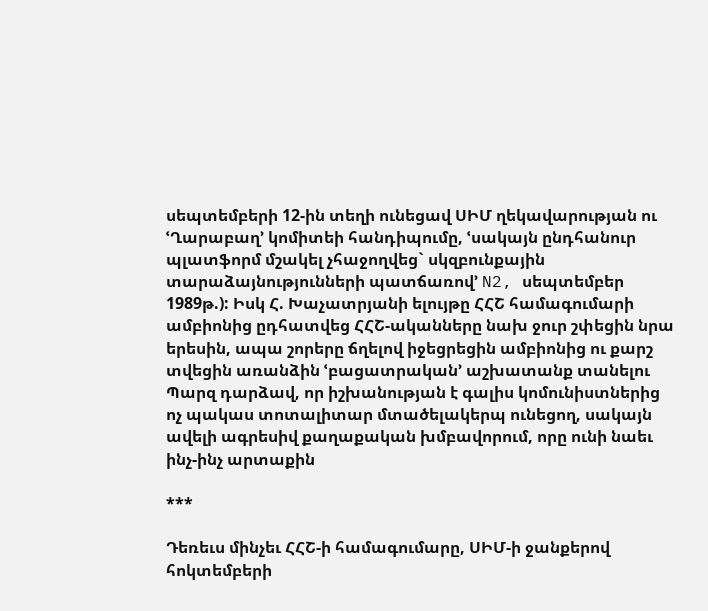սեպտեմբերի 12-ին տեղի ունեցավ ՍԻՄ ղեկավարության ու ՙՂարաբաղ՚ կոմիտեի հանդիպումը, ՙսակայն ընդհանուր պլատֆորմ մշակել չհաջողվեց` սկզբունքային տարաձայնությունների պատճառով՚ N2, սեպտեմբեր 1989թ.): Իսկ Հ. Խաչատրյանի ելույթը ՀՀՇ համագումարի ամբիոնից ըդհատվեց ՀՀՇ-ականները նախ ջուր շփեցին նրա երեսին, ապա շորերը ճղելով իջեցրեցին ամբիոնից ու քարշ տվեցին առանձին ՙբացատրական՚ աշխատանք տանելու Պարզ դարձավ, որ իշխանության է գալիս կոմունիստներից ոչ պակաս տոտալիտար մտածելակերպ ունեցող, սակայն ավելի ագրեսիվ քաղաքական խմբավորում, որը ունի նաեւ ինչ-ինչ արտաքին

***

Դեռեւս մինչեւ ՀՀՇ-ի համագումարը, ՍԻՄ-ի ջանքերով հոկտեմբերի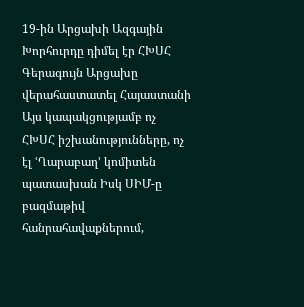19-ին Արցախի Ազգային Խորհուրդը դիմել էր ՀԽՍՀ Գերագույն Արցախը վերահաստատել Հայաստանի Այս կապակցությամբ ոչ ՀԽՍՀ իշխանությունները, ոչ էլ ՙՂարաբաղ՚ կոմիտեն պատասխան Իսկ ՍԻՄ-ը բազմաթիվ հանրահավաքներում,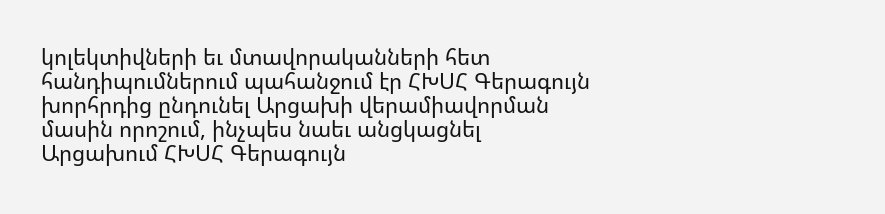կոլեկտիվների եւ մտավորականների հետ հանդիպումներում պահանջում էր ՀԽՍՀ Գերագույն խորհրդից ընդունել Արցախի վերամիավորման մասին որոշում, ինչպես նաեւ անցկացնել Արցախում ՀԽՍՀ Գերագույն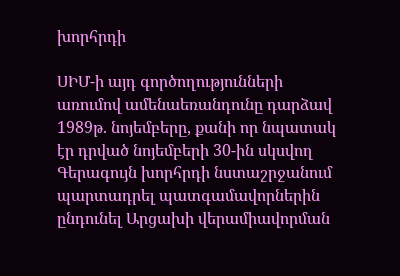խորհրդի

ՍԻՄ-ի այդ գործողությունների առումով ամենաեռանդունը դարձավ 1989թ. նոյեմբերը, քանի որ նպատակ էր դրված նոյեմբերի 30-ին սկսվող Գերագույն խորհրդի նստաշրջանում պարտադրել պատգամավորներին ընդունել Արցախի վերամիավորման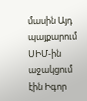մասին Այդ պայքարում ՍԻՄ-ին աջակցում էին Իգոր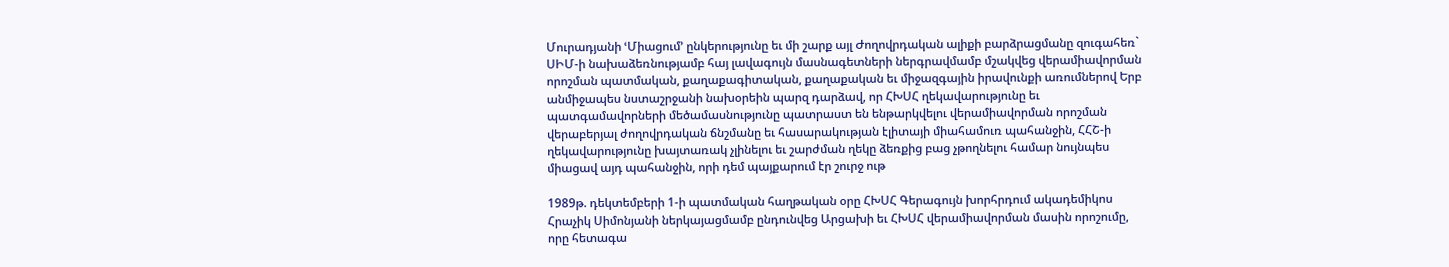Մուրադյանի ՙՄիացում՚ ընկերությունը եւ մի շարք այլ Ժողովրդական ալիքի բարձրացմանը զուգահեռ` ՍԻՄ-ի նախաձեռնությամբ հայ լավագույն մասնագետների ներգրավմամբ մշակվեց վերամիավորման որոշման պատմական, քաղաքագիտական, քաղաքական եւ միջազգային իրավունքի առումներով Երբ անմիջապես նստաշրջանի նախօրեին պարզ դարձավ, որ ՀԽՍՀ ղեկավարությունը եւ պատգամավորների մեծամասնությունը պատրաստ են ենթարկվելու վերամիավորման որոշման վերաբերյալ ժողովրդական ճնշմանը եւ հասարակության էլիտայի միահամուռ պահանջին, ՀՀՇ-ի ղեկավարությունը խայտառակ չլինելու եւ շարժման ղեկը ձեռքից բաց չթողնելու համար նույնպես միացավ այդ պահանջին, որի դեմ պայքարում էր շուրջ ութ

1989թ. դեկտեմբերի 1-ի պատմական հաղթական օրը ՀԽՍՀ Գերագույն խորհրդում ակադեմիկոս Հրաչիկ Սիմոնյանի ներկայացմամբ ընդունվեց Արցախի եւ ՀԽՍՀ վերամիավորման մասին որոշումը, որը հետագա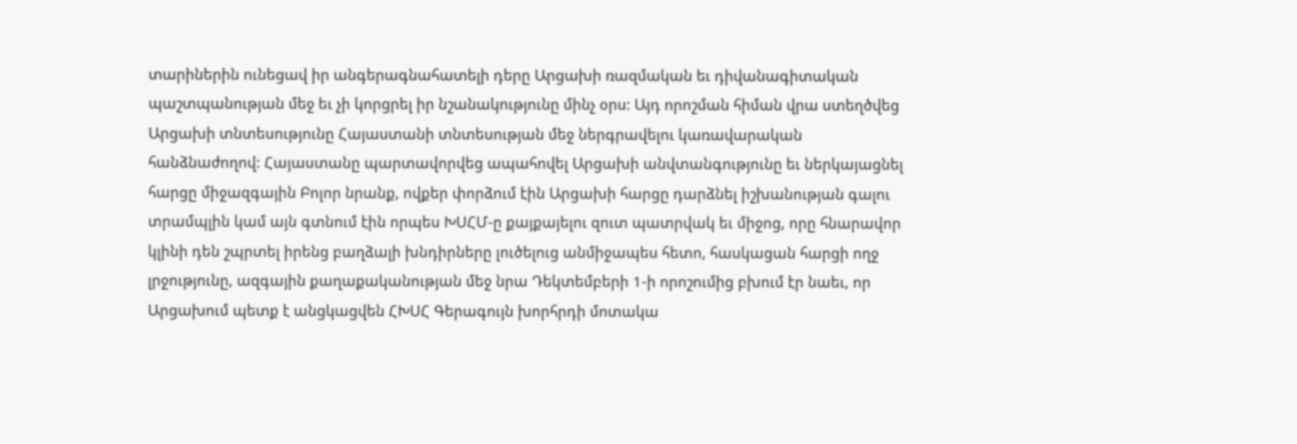տարիներին ունեցավ իր անգերագնահատելի դերը Արցախի ռազմական եւ դիվանագիտական պաշտպանության մեջ եւ չի կորցրել իր նշանակությունը մինչ օրս: Այդ որոշման հիման վրա ստեղծվեց Արցախի տնտեսությունը Հայաստանի տնտեսության մեջ ներգրավելու կառավարական հանձնաժողով: Հայաստանը պարտավորվեց ապահովել Արցախի անվտանգությունը եւ ներկայացնել հարցը միջազգային Բոլոր նրանք, ովքեր փորձում էին Արցախի հարցը դարձնել իշխանության գալու տրամպլին կամ այն գտնում էին որպես ԽՍՀՄ-ը քայքայելու զուտ պատրվակ եւ միջոց, որը հնարավոր կլինի դեն շպրտել իրենց բաղձալի խնդիրները լուծելուց անմիջապես հետո, հասկացան հարցի ողջ լրջությունը, ազգային քաղաքականության մեջ նրա Դեկտեմբերի 1-ի որոշումից բխում էր նաեւ, որ Արցախում պետք է անցկացվեն ՀԽՍՀ Գերագույն խորհրդի մոտակա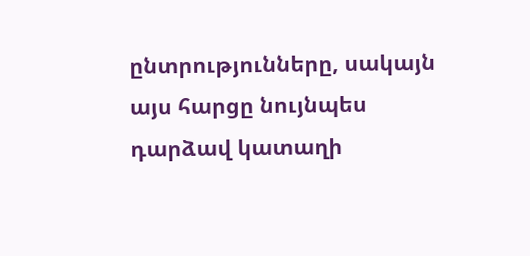ընտրությունները, սակայն այս հարցը նույնպես դարձավ կատաղի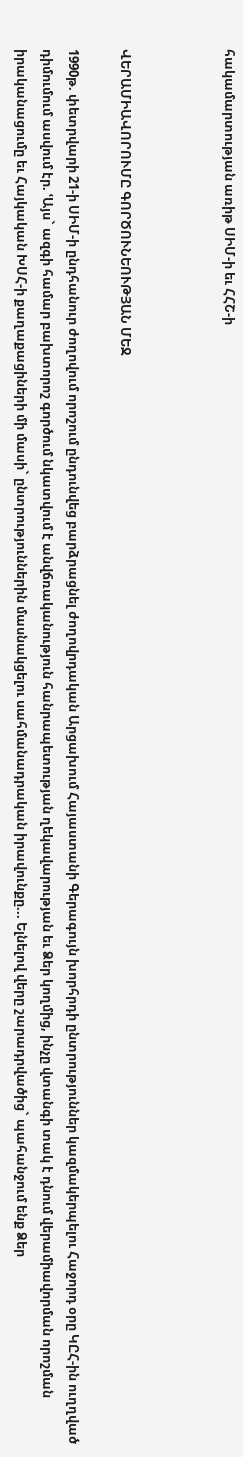հակամարտության առիթ ՍԻՄ-ի եւ ՀՀՇ-ի



ՎԵՐԱՄԻԱՎՈՐՈՒՄԸ ԳՈՐԾՈՒՆԵՈՒԹՅԱՆ ՄԵՋ

1990թ. փետրվարի 21-ի ՍԻՄ-ի ընդհանուր ժողովում որոշում ընդունվեց բարձրացնել ժողովրդական Արցախում Հայաստանի Գերագույն խորհրդի ընտրություններ կազմակերպելու Հաջորդ օրը ԿԸՀ-ին ուղղված դիմումում ասվում էր. ՙԱյս` ազգի համար բախտորոշ գործում նկատվում է անվճռականություն հանրապետության ղեկավարության եւ Ձեր կողմից, ինչը վտանգի տակ է դնում վերամիավորման որոշման իրականացումը եւ Հայկական ԽՍՀ-ի քաղաքացիների մի մասի` ընտրություններին մասնակցելու սահմանադրական իրավունքը... Ելնելով վերը շարադրվածից` պահանջում ենք Ձեր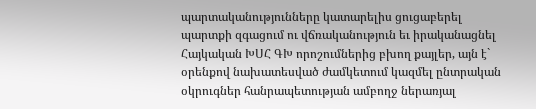պարտականությունները կատարելիս ցուցաբերել պարտքի զգացում ու վճռականություն եւ իրականացնել Հայկական ԽՍՀ ԳԽ որոշումներից բխող քայլեր, այն է` օրենքով նախատեսված ժամկետում կազմել ընտրական օկրուգներ հանրապետության ամբողջ ներառյալ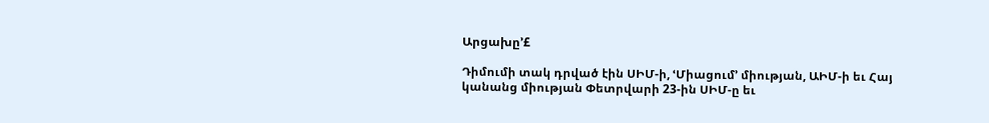Արցախը՚£

Դիմումի տակ դրված էին ՍԻՄ-ի, ՙՄիացում՚ միության, ԱԻՄ-ի եւ Հայ կանանց միության Փետրվարի 23-ին ՍԻՄ-ը եւ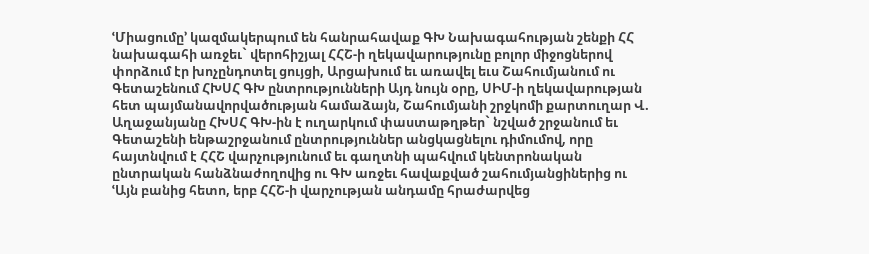ՙՄիացումը՚ կազմակերպում են հանրահավաք ԳԽ Նախագահության շենքի ՀՀ նախագահի առջեւ` վերոհիշյալ ՀՀՇ-ի ղեկավարությունը բոլոր միջոցներով փորձում էր խոչընդոտել ցույցի, Արցախում եւ առավել եւս Շահումյանում ու Գետաշենում ՀԽՍՀ ԳԽ ընտրությունների Այդ նույն օրը, ՍԻՄ-ի ղեկավարության հետ պայմանավորվածության համաձայն, Շահումյանի շրջկոմի քարտուղար Վ. Աղաջանյանը ՀԽՍՀ ԳԽ-ին է ուղարկում փաստաթղթեր` նշված շրջանում եւ Գետաշենի ենթաշրջանում ընտրություններ անցկացնելու դիմումով, որը հայտնվում է ՀՀՇ վարչությունում եւ գաղտնի պահվում կենտրոնական ընտրական հանձնաժողովից ու ԳԽ առջեւ հավաքված շահումյանցիներից ու ՙԱյն բանից հետո, երբ ՀՀՇ-ի վարչության անդամը հրաժարվեց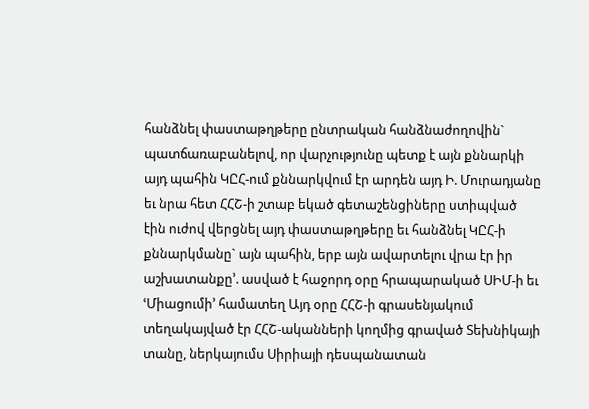հանձնել փաստաթղթերը ընտրական հանձնաժողովին` պատճառաբանելով, որ վարչությունը պետք է այն քննարկի այդ պահին ԿԸՀ-ում քննարկվում էր արդեն այդ Ի. Մուրադյանը եւ նրա հետ ՀՀՇ-ի շտաբ եկած գետաշենցիները ստիպված էին ուժով վերցնել այդ փաստաթղթերը եւ հանձնել ԿԸՀ-ի քննարկմանը` այն պահին, երբ այն ավարտելու վրա էր իր աշխատանքը՚. ասված է հաջորդ օրը հրապարակած ՍԻՄ-ի եւ ՙՄիացումի՚ համատեղ Այդ օրը ՀՀՇ-ի գրասենյակում տեղակայված էր ՀՀՇ-ականների կողմից գրաված Տեխնիկայի տանը, ներկայումս Սիրիայի դեսպանատան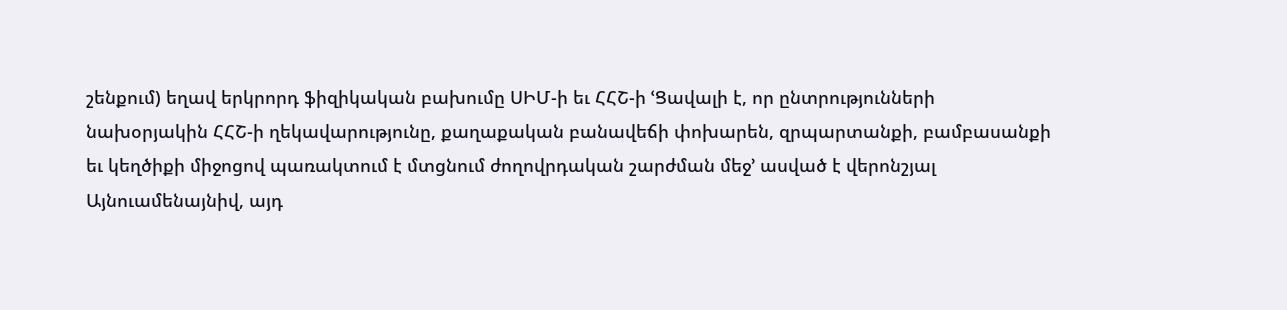շենքում) եղավ երկրորդ ֆիզիկական բախումը ՍԻՄ-ի եւ ՀՀՇ-ի ՙՑավալի է, որ ընտրությունների նախօրյակին ՀՀՇ-ի ղեկավարությունը, քաղաքական բանավեճի փոխարեն, զրպարտանքի, բամբասանքի եւ կեղծիքի միջոցով պառակտում է մտցնում ժողովրդական շարժման մեջ՚ ասված է վերոնշյալ Այնուամենայնիվ, այդ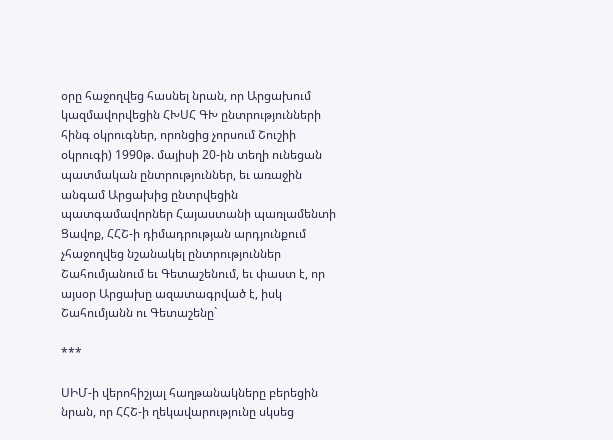օրը հաջողվեց հասնել նրան, որ Արցախում կազմավորվեցին ՀԽՍՀ ԳԽ ընտրությունների հինգ օկրուգներ, որոնցից չորսում Շուշիի օկրուգի) 1990թ. մայիսի 20-ին տեղի ունեցան պատմական ընտրություններ, եւ առաջին անգամ Արցախից ընտրվեցին պատգամավորներ Հայաստանի պառլամենտի Ցավոք, ՀՀՇ-ի դիմադրության արդյունքում չհաջողվեց նշանակել ընտրություններ Շահումյանում եւ Գետաշենում, եւ փաստ է, որ այսօր Արցախը ազատագրված է, իսկ Շահումյանն ու Գետաշենը`

***

ՍԻՄ-ի վերոհիշյալ հաղթանակները բերեցին նրան, որ ՀՀՇ-ի ղեկավարությունը սկսեց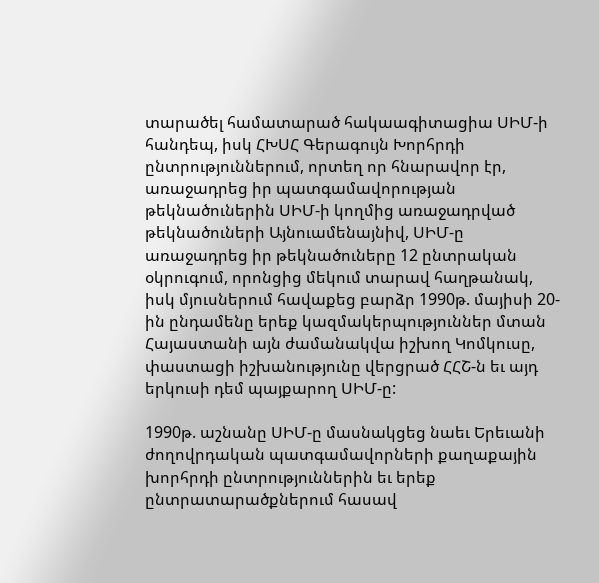տարածել համատարած հակաագիտացիա ՍԻՄ-ի հանդեպ, իսկ ՀԽՍՀ Գերագույն Խորհրդի ընտրություններում, որտեղ որ հնարավոր էր, առաջադրեց իր պատգամավորության թեկնածուներին ՍԻՄ-ի կողմից առաջադրված թեկնածուների Այնուամենայնիվ, ՍԻՄ-ը առաջադրեց իր թեկնածուները 12 ընտրական օկրուգում, որոնցից մեկում տարավ հաղթանակ, իսկ մյուսներում հավաքեց բարձր 1990թ. մայիսի 20-ին ընդամենը երեք կազմակերպություններ մտան Հայաստանի այն ժամանակվա իշխող Կոմկուսը, փաստացի իշխանությունը վերցրած ՀՀՇ-ն եւ այդ երկուսի դեմ պայքարող ՍԻՄ-ը:

1990թ. աշնանը ՍԻՄ-ը մասնակցեց նաեւ Երեւանի ժողովրդական պատգամավորների քաղաքային խորհրդի ընտրություններին եւ երեք ընտրատարածքներում հասավ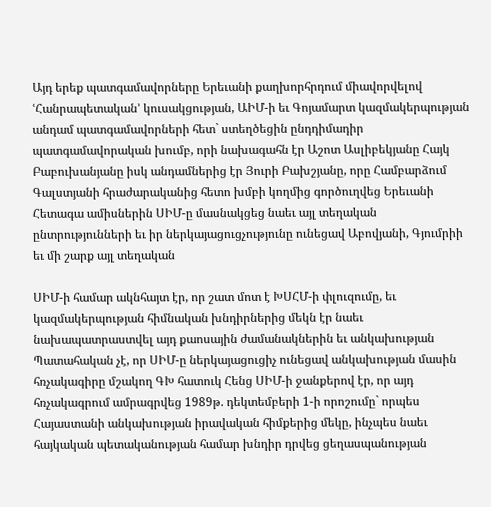Այդ երեք պատգամավորները Երեւանի քաղխորհրդում միավորվելով ՙՀանրապետական՚ կուսակցության, ԱԻՄ-ի եւ Գոյամարտ կազմակերպության անդամ պատգամավորների հետ` ստեղծեցին ընդդիմադիր պատգամավորական խումբ, որի նախագահն էր Աշոտ Ասլիբեկյանը Հայկ Բաբուխանյանը իսկ անդամներից էր Յուրի Բախշյանը, որը Համբարձում Գալստյանի հրաժարականից հետո խմբի կողմից գործուղվեց Երեւանի Հետագա ամիսներին ՍԻՄ-ը մասնակցեց նաեւ այլ տեղական ընտրությունների եւ իր ներկայացուցչությունը ունեցավ Աբովյանի, Գյումրիի եւ մի շարք այլ տեղական

ՍԻՄ-ի համար ակնհայտ էր, որ շատ մոտ է ԽՍՀՄ-ի փլուզումը, եւ կազմակերպության հիմնական խնդիրներից մեկն էր նաեւ նախապատրաստվել այդ քաոսային ժամանակներին եւ անկախության Պատահական չէ, որ ՍԻՄ-ը ներկայացուցիչ ունեցավ անկախության մասին հռչակագիրը մշակող ԳԽ հատուկ Հենց ՍԻՄ-ի ջանքերով էր, որ այդ հռչակագրում ամրագրվեց 1989թ. դեկտեմբերի 1-ի որոշումը` որպես Հայաստանի անկախության իրավական հիմքերից մեկը, ինչպես նաեւ հայկական պետականության համար խնդիր դրվեց ցեղասպանության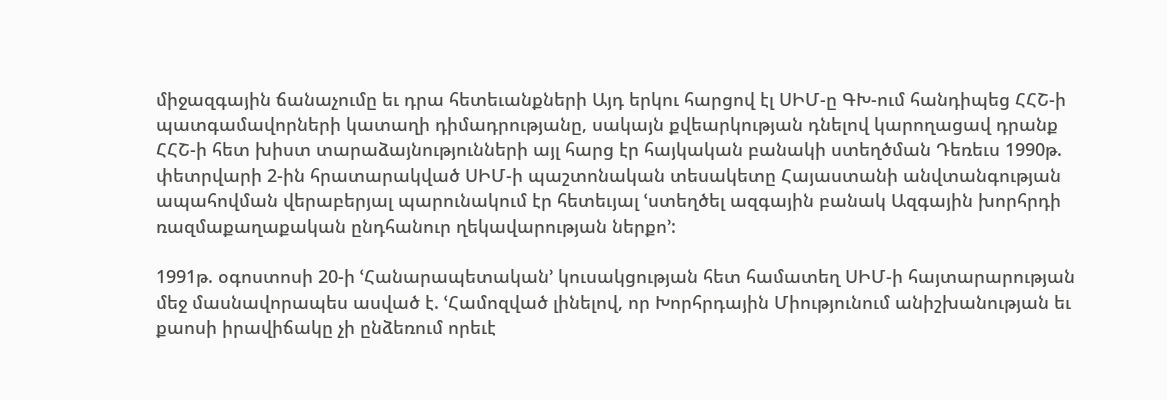միջազգային ճանաչումը եւ դրա հետեւանքների Այդ երկու հարցով էլ ՍԻՄ-ը ԳԽ-ում հանդիպեց ՀՀՇ-ի պատգամավորների կատաղի դիմադրությանը, սակայն քվեարկության դնելով կարողացավ դրանք ՀՀՇ-ի հետ խիստ տարաձայնությունների այլ հարց էր հայկական բանակի ստեղծման Դեռեւս 1990թ. փետրվարի 2-ին հրատարակված ՍԻՄ-ի պաշտոնական տեսակետը Հայաստանի անվտանգության ապահովման վերաբերյալ պարունակում էր հետեւյալ ՙստեղծել ազգային բանակ Ազգային խորհրդի ռազմաքաղաքական ընդհանուր ղեկավարության ներքո՚:

1991թ. օգոստոսի 20-ի ՙՀանարապետական՚ կուսակցության հետ համատեղ ՍԻՄ-ի հայտարարության մեջ մասնավորապես ասված է. ՙՀամոզված լինելով, որ Խորհրդային Միությունում անիշխանության եւ քաոսի իրավիճակը չի ընձեռում որեւէ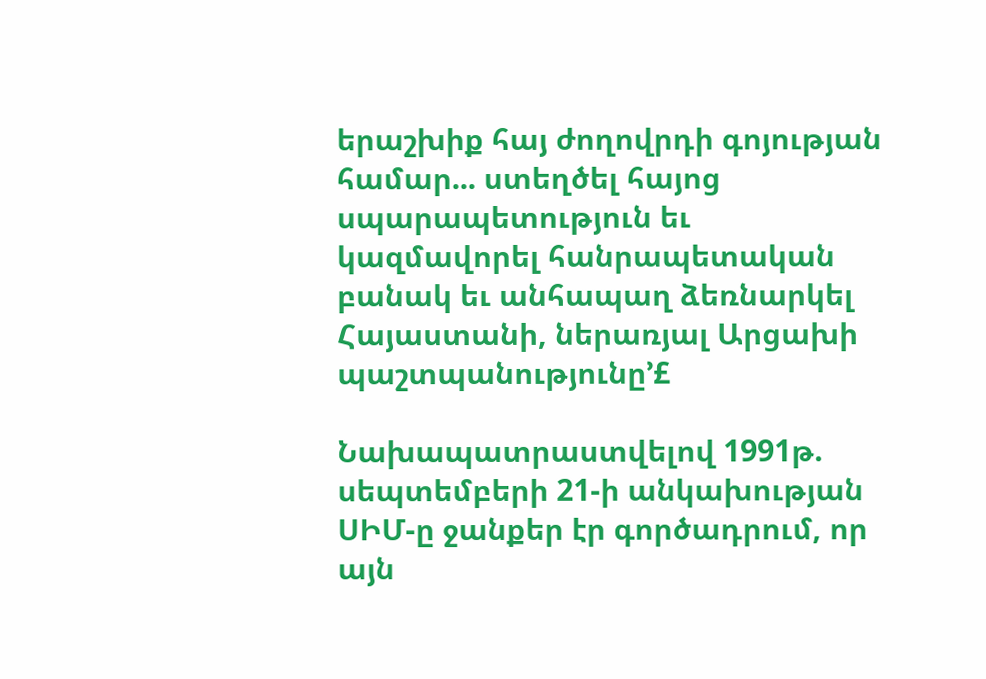երաշխիք հայ ժողովրդի գոյության համար... ստեղծել հայոց սպարապետություն եւ կազմավորել հանրապետական բանակ եւ անհապաղ ձեռնարկել Հայաստանի, ներառյալ Արցախի պաշտպանությունը՚£

Նախապատրաստվելով 1991թ. սեպտեմբերի 21-ի անկախության ՍԻՄ-ը ջանքեր էր գործադրում, որ այն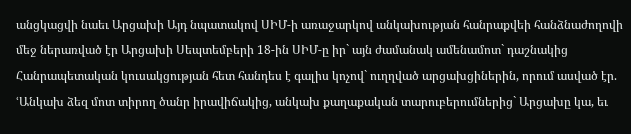անցկացվի նաեւ Արցախի Այդ նպատակով ՍԻՄ-ի առաջարկով անկախության հանրաքվեի հանձնաժողովի մեջ ներառված էր Արցախի Սեպտեմբերի 18-ին ՍԻՄ-ը իր` այն ժամանակ ամենամոտ` դաշնակից Հանրապետական կուսակցության հետ հանդես է գալիս կոչով` ուղղված արցախցիներին, որում ասված էր. ՙԱնկախ ձեզ մոտ տիրող ծանր իրավիճակից, անկախ քաղաքական տարուբերումներից` Արցախը կա, եւ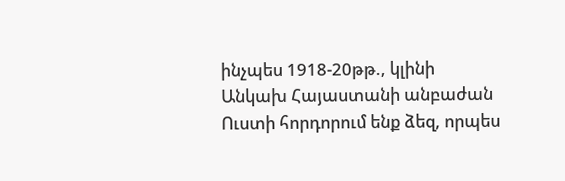ինչպես 1918-20թթ., կլինի Անկախ Հայաստանի անբաժան Ուստի հորդորում ենք ձեզ, որպես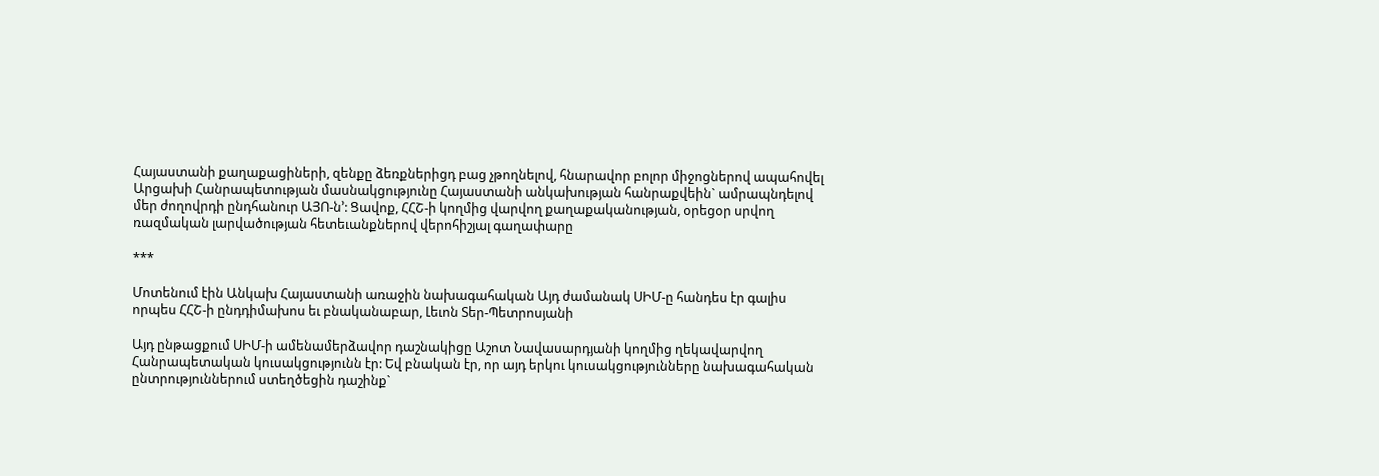Հայաստանի քաղաքացիների, զենքը ձեռքներիցդ բաց չթողնելով, հնարավոր բոլոր միջոցներով ապահովել Արցախի Հանրապետության մասնակցությունը Հայաստանի անկախության հանրաքվեին` ամրապնդելով մեր ժողովրդի ընդհանուր ԱՅՈ-ն՚: Ցավոք, ՀՀՇ-ի կողմից վարվող քաղաքականության, օրեցօր սրվող ռազմական լարվածության հետեւանքներով վերոհիշյալ գաղափարը

***

Մոտենում էին Անկախ Հայաստանի առաջին նախագահական Այդ ժամանակ ՍԻՄ-ը հանդես էր գալիս որպես ՀՀՇ-ի ընդդիմախոս եւ բնականաբար, Լեւոն Տեր-Պետրոսյանի

Այդ ընթացքում ՍԻՄ-ի ամենամերձավոր դաշնակիցը Աշոտ Նավասարդյանի կողմից ղեկավարվող Հանրապետական կուսակցությունն էր: Եվ բնական էր, որ այդ երկու կուսակցությունները նախագահական ընտրություններում ստեղծեցին դաշինք`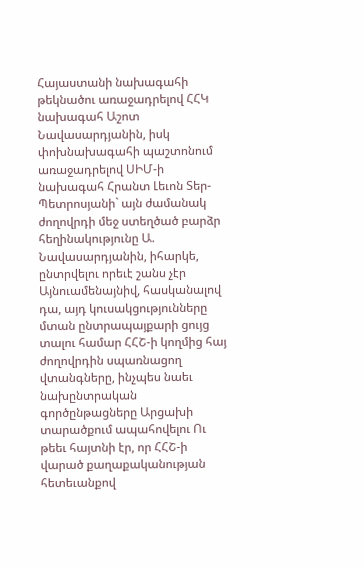Հայաստանի նախագահի թեկնածու առաջադրելով ՀՀԿ նախագահ Աշոտ Նավասարդյանին, իսկ փոխնախագահի պաշտոնում առաջադրելով ՍԻՄ-ի նախագահ Հրանտ Լեւոն Տեր-Պետրոսյանի` այն ժամանակ ժողովրդի մեջ ստեղծած բարձր հեղինակությունը Ա. Նավասարդյանին, իհարկե, ընտրվելու որեւէ շանս չէր Այնուամենայնիվ, հասկանալով դա, այդ կուսակցությունները մտան ընտրապայքարի ցույց տալու համար ՀՀՇ-ի կողմից հայ ժողովրդին սպառնացող վտանգները, ինչպես նաեւ նախընտրական գործընթացները Արցախի տարածքում ապահովելու Ու թեեւ հայտնի էր, որ ՀՀՇ-ի վարած քաղաքականության հետեւանքով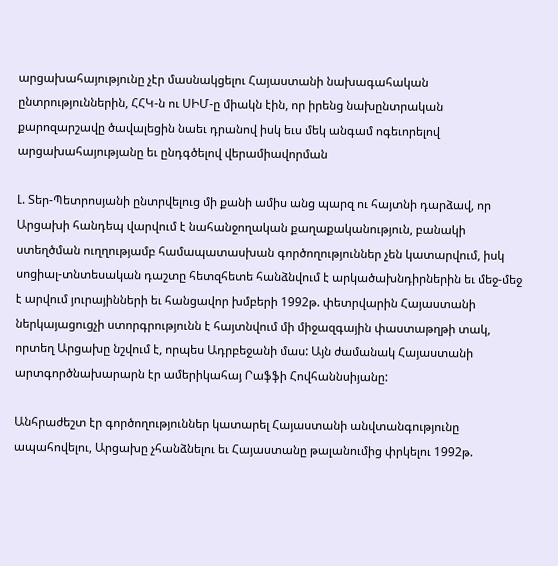արցախահայությունը չէր մասնակցելու Հայաստանի նախագահական ընտրություններին, ՀՀԿ-ն ու ՍԻՄ-ը միակն էին, որ իրենց նախընտրական քարոզարշավը ծավալեցին նաեւ դրանով իսկ եւս մեկ անգամ ոգեւորելով արցախահայությանը եւ ընդգծելով վերամիավորման

Լ. Տեր-Պետրոսյանի ընտրվելուց մի քանի ամիս անց պարզ ու հայտնի դարձավ, որ Արցախի հանդեպ վարվում է նահանջողական քաղաքականություն, բանակի ստեղծման ուղղությամբ համապատասխան գործողություններ չեն կատարվում, իսկ սոցիալ-տնտեսական դաշտը հետզհետե հանձնվում է արկածախնդիրներին եւ մեջ-մեջ է արվում յուրայինների եւ հանցավոր խմբերի 1992թ. փետրվարին Հայաստանի ներկայացուցչի ստորգրությունն է հայտնվում մի միջազգային փաստաթղթի տակ, որտեղ Արցախը նշվում է, որպես Ադրբեջանի մաս: Այն ժամանակ Հայաստանի արտգործնախարարն էր ամերիկահայ Րաֆֆի Հովհաննսիյանը:

Անհրաժեշտ էր գործողություններ կատարել Հայաստանի անվտանգությունը ապահովելու, Արցախը չհանձնելու եւ Հայաստանը թալանումից փրկելու 1992թ.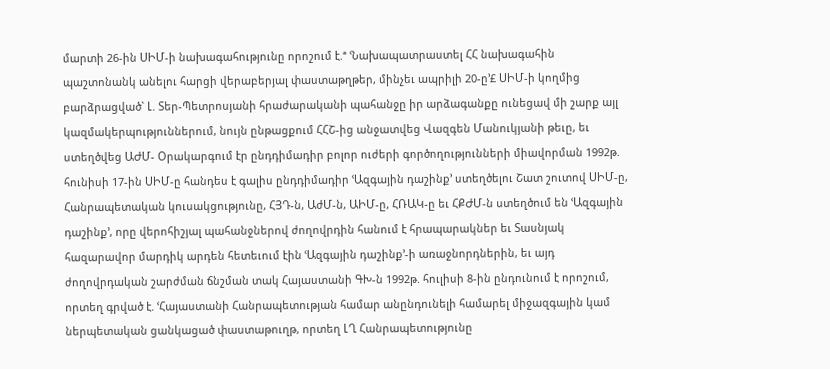մարտի 26-ին ՍԻՄ-ի նախագահությունը որոշում է.ª ՙՆախապատրաստել ՀՀ նախագահին պաշտոնանկ անելու հարցի վերաբերյալ փաստաթղթեր, մինչեւ ապրիլի 20-ը՚£ ՍԻՄ-ի կողմից բարձրացված` Լ. Տեր-Պետրոսյանի հրաժարականի պահանջը իր արձագանքը ունեցավ մի շարք այլ կազմակերպություններում, նույն ընթացքում ՀՀՇ-ից անջատվեց Վազգեն Մանուկյանի թեւը, եւ ստեղծվեց ԱԺՄ- Օրակարգում էր ընդդիմադիր բոլոր ուժերի գործողությունների միավորման 1992թ. հունիսի 17-ին ՍԻՄ-ը հանդես է գալիս ընդդիմադիր ՙԱզգային դաշինք՚ ստեղծելու Շատ շուտով ՍԻՄ-ը, Հանրապետական կուսակցությունը, ՀՅԴ-ն, ԱժՄ-ն, ԱԻՄ-ը, ՀՌԱԿ-ը եւ ՀՔԺՄ-ն ստեղծում են ՙԱզգային դաշինք՚, որը վերոհիշյալ պահանջներով ժողովրդին հանում է հրապարակներ եւ Տասնյակ հազարավոր մարդիկ արդեն հետեւում էին ՙԱզգային դաշինք՚-ի առաջնորդներին, եւ այդ ժողովրդական շարժման ճնշման տակ Հայաստանի ԳԽ-ն 1992թ. հուլիսի 8-ին ընդունում է որոշում, որտեղ գրված է. ՙՀայաստանի Հանրապետության համար անընդունելի համարել միջազգային կամ ներպետական ցանկացած փաստաթուղթ, որտեղ ԼՂ Հանրապետությունը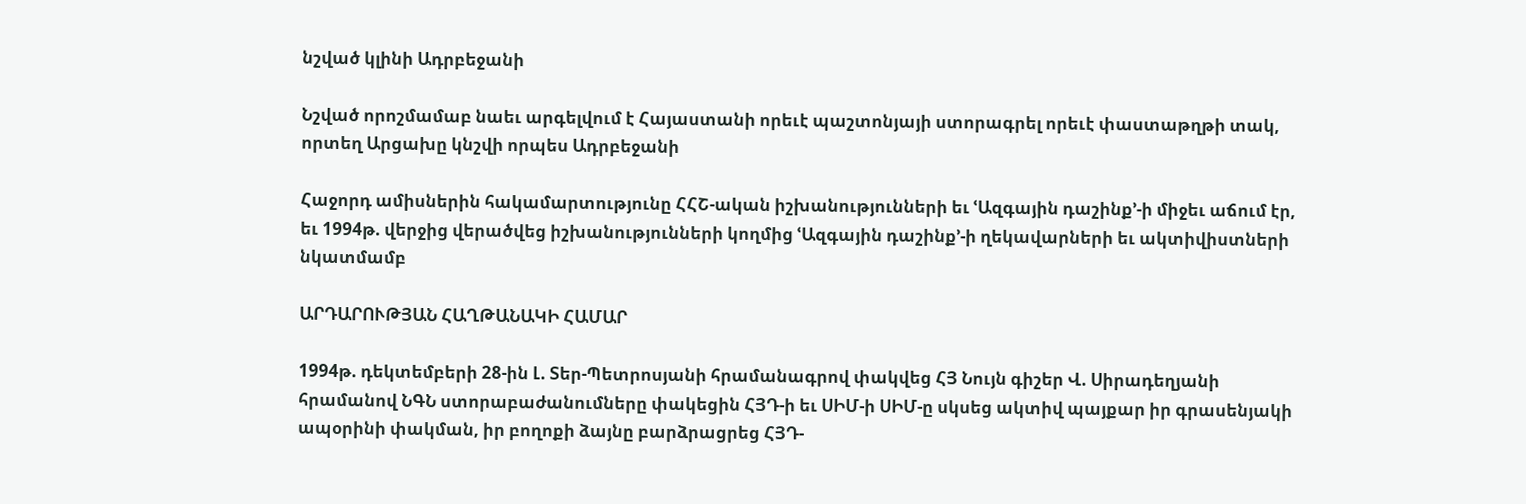նշված կլինի Ադրբեջանի

Նշված որոշմամաբ նաեւ արգելվում է Հայաստանի որեւէ պաշտոնյայի ստորագրել որեւէ փաստաթղթի տակ, որտեղ Արցախը կնշվի որպես Ադրբեջանի

Հաջորդ ամիսներին հակամարտությունը ՀՀՇ-ական իշխանությունների եւ ՙԱզգային դաշինք՚-ի միջեւ աճում էր, եւ 1994թ. վերջից վերածվեց իշխանությունների կողմից ՙԱզգային դաշինք՚-ի ղեկավարների եւ ակտիվիստների նկատմամբ

ԱՐԴԱՐՈՒԹՅԱՆ ՀԱՂԹԱՆԱԿԻ ՀԱՄԱՐ

1994թ. դեկտեմբերի 28-ին Լ. Տեր-Պետրոսյանի հրամանագրով փակվեց ՀՅ Նույն գիշեր Վ. Սիրադեղյանի հրամանով ՆԳՆ ստորաբաժանումները փակեցին ՀՅԴ-ի եւ ՍԻՄ-ի ՍԻՄ-ը սկսեց ակտիվ պայքար իր գրասենյակի ապօրինի փակման, իր բողոքի ձայնը բարձրացրեց ՀՅԴ-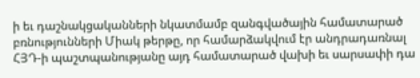ի եւ դաշնակցականների նկատմամբ զանգվածային համատարած բռնությունների Միակ թերթը, որ համարձակվում էր անդրադառնալ ՀՅԴ-ի պաշտպանությանը այդ համատարած վախի եւ սարսափի դա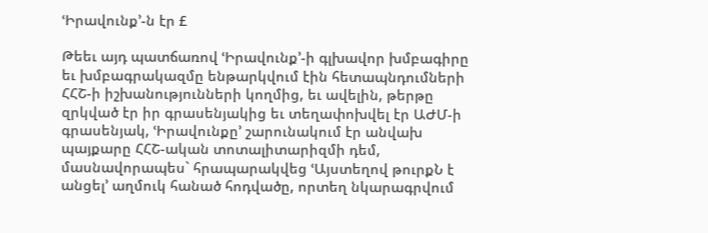ՙԻրավունք՚-ն էր £

Թեեւ այդ պատճառով ՙԻրավունք՚-ի գլխավոր խմբագիրը եւ խմբագրակազմը ենթարկվում էին հետապնդումների ՀՀՇ-ի իշխանությունների կողմից, եւ ավելին, թերթը զրկված էր իր գրասենյակից եւ տեղափոխվել էր ԱԺՄ-ի գրասենյակ, ՙԻրավունքը՚ շարունակում էր անվախ պայքարը ՀՀՇ-ական տոտալիտարիզմի դեմ, մասնավորապես` հրապարակվեց ՙԱյստեղով թուրքՆ է անցել՚ աղմուկ հանած հոդվածը, որտեղ նկարագրվում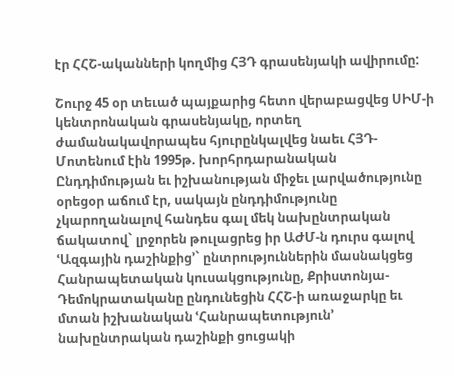էր ՀՀՇ-ականների կողմից ՀՅԴ գրասենյակի ավիրումը:

Շուրջ 45 օր տեւած պայքարից հետո վերաբացվեց ՍԻՄ-ի կենտրոնական գրասենյակը, որտեղ ժամանակավորապես հյուրընկալվեց նաեւ ՀՅԴ- Մոտենում էին 1995թ. խորհրդարանական Ընդդիմության եւ իշխանության միջեւ լարվածությունը օրեցօր աճում էր, սակայն ընդդիմությունը չկարողանալով հանդես գալ մեկ նախընտրական ճակատով` լրջորեն թուլացրեց իր ԱԺՄ-ն դուրս գալով ՙԱզգային դաշինքից՚` ընտրություններին մասնակցեց Հանրապետական կուսակցությունը, Քրիստոնյա-Դեմոկրատականը ընդունեցին ՀՀՇ-ի առաջարկը եւ մտան իշխանական ՙՀանրապետություն՚ նախընտրական դաշինքի ցուցակի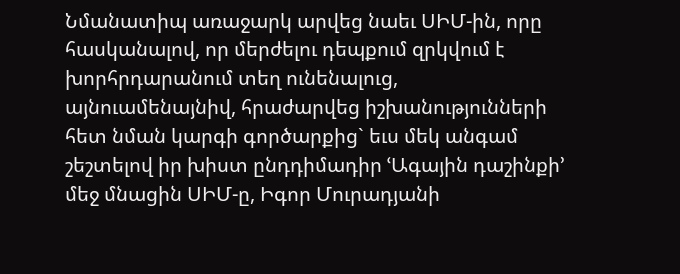Նմանատիպ առաջարկ արվեց նաեւ ՍԻՄ-ին, որը հասկանալով, որ մերժելու դեպքում զրկվում է խորհրդարանում տեղ ունենալուց, այնուամենայնիվ, հրաժարվեց իշխանությունների հետ նման կարգի գործարքից` եւս մեկ անգամ շեշտելով իր խիստ ընդդիմադիր ՙԱգային դաշինքի՚ մեջ մնացին ՍԻՄ-ը, Իգոր Մուրադյանի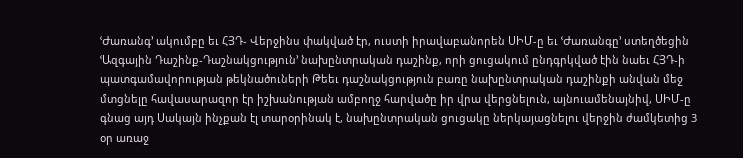ՙԺառանգ՚ ակումբը եւ ՀՅԴ- Վերջինս փակված էր, ուստի իրավաբանորեն ՍԻՄ-ը եւ ՙԺառանգը՚ ստեղծեցին ՙԱզգային Դաշինք-Դաշնակցություն՚ նախընտրական դաշինք, որի ցուցակում ընդգրկված էին նաեւ ՀՅԴ-ի պատգամավորության թեկնածուների Թեեւ դաշնակցություն բառը նախընտրական դաշինքի անվան մեջ մտցնելը հավասարազոր էր իշխանության ամբողջ հարվածը իր վրա վերցնելուն, այնուամենայնիվ, ՍԻՄ-ը գնաց այդ Սակայն ինչքան էլ տարօրինակ է, նախընտրական ցուցակը ներկայացնելու վերջին ժամկետից 3 օր առաջ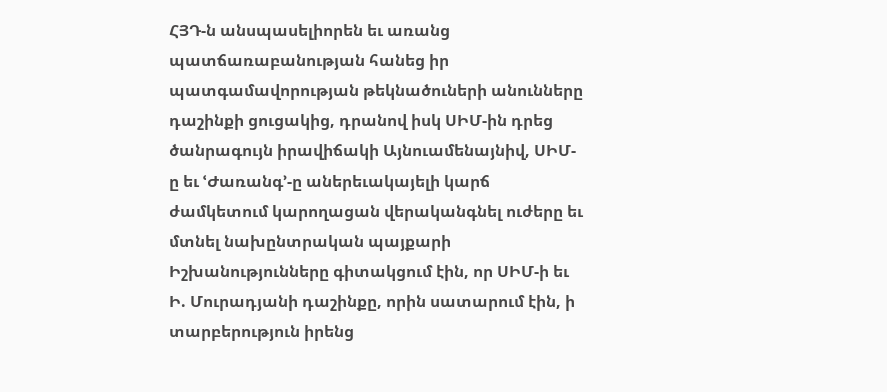ՀՅԴ-ն անսպասելիորեն եւ առանց պատճառաբանության հանեց իր պատգամավորության թեկնածուների անունները դաշինքի ցուցակից, դրանով իսկ ՍԻՄ-ին դրեց ծանրագույն իրավիճակի Այնուամենայնիվ, ՍԻՄ-ը եւ ՙԺառանգ՚-ը աներեւակայելի կարճ ժամկետում կարողացան վերականգնել ուժերը եւ մտնել նախընտրական պայքարի Իշխանությունները գիտակցում էին, որ ՍԻՄ-ի եւ Ի. Մուրադյանի դաշինքը, որին սատարում էին, ի տարբերություն իրենց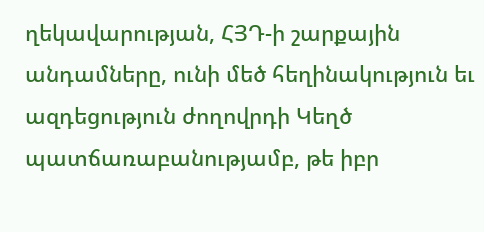ղեկավարության, ՀՅԴ-ի շարքային անդամները, ունի մեծ հեղինակություն եւ ազդեցություն ժողովրդի Կեղծ պատճառաբանությամբ, թե իբր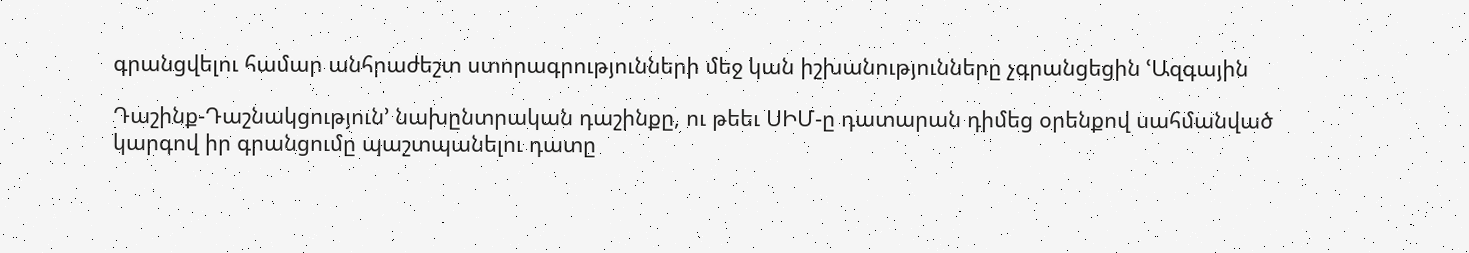գրանցվելու համար անհրաժեշտ ստորագրությունների մեջ կան իշխանությունները չգրանցեցին ՙԱզգային

Դաշինք-Դաշնակցություն՚ նախընտրական դաշինքը, ու թեեւ ՍԻՄ-ը դատարան դիմեց օրենքով սահմանված կարգով իր գրանցումը պաշտպանելու դատը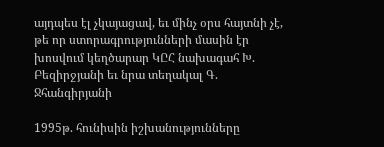այդպես էլ չկայացավ, եւ մինչ օրս հայտնի չէ, թե որ ստորագրությունների մասին էր խոսվում կեղծարար ԿԸՀ նախագահ Խ. Բեզիրջյանի եւ նրա տեղակալ Գ. Ջհանգիրյանի

1995թ. հունիսին իշխանությունները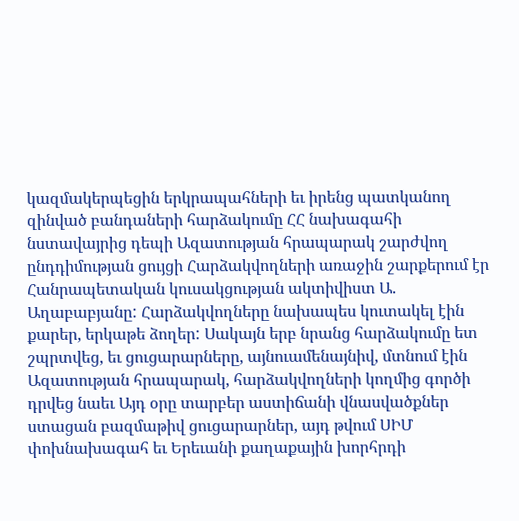կազմակերպեցին երկրապահների եւ իրենց պատկանող զինված բանդաների հարձակումը ՀՀ նախագահի նստավայրից դեպի Ազատության հրապարակ շարժվող ընդդիմության ցույցի Հարձակվողների առաջին շարքերում էր Հանրապետական կուսակցության ակտիվիստ Ա. Աղաբաբյանը: Հարձակվողները նախապես կուտակել էին քարեր, երկաթե ձողեր: Սակայն երբ նրանց հարձակումը ետ շպրտվեց, եւ ցուցարարները, այնուամենայնիվ, մտնում էին Ազատության հրապարակ, հարձակվողների կողմից գործի դրվեց նաեւ Այդ օրը տարբեր աստիճանի վնասվածքներ ստացան բազմաթիվ ցուցարարներ, այդ թվում ՍԻՄ փոխնախագահ եւ Երեւանի քաղաքային խորհրդի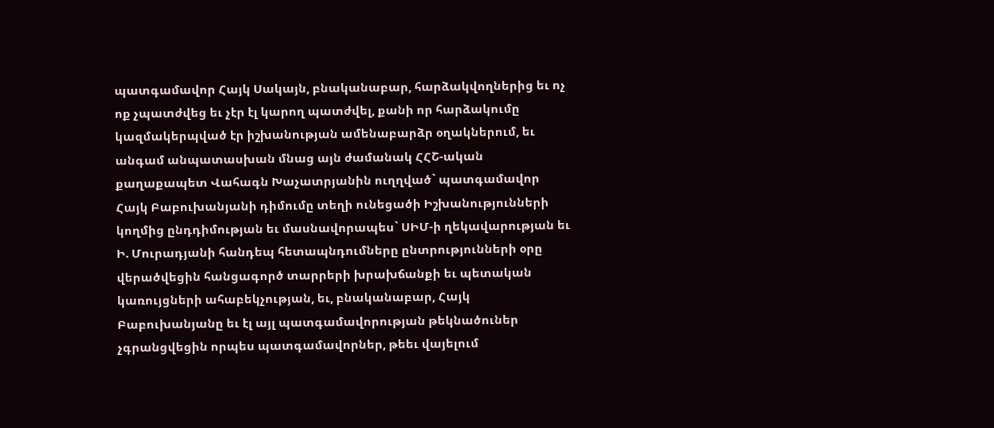պատգամավոր Հայկ Սակայն, բնականաբար, հարձակվողներից եւ ոչ ոք չպատժվեց եւ չէր էլ կարող պատժվել, քանի որ հարձակումը կազմակերպված էր իշխանության ամենաբարձր օղակներում, եւ անգամ անպատասխան մնաց այն ժամանակ ՀՀՇ-ական քաղաքապետ Վահագն Խաչատրյանին ուղղված` պատգամավոր Հայկ Բաբուխանյանի դիմումը տեղի ունեցածի Իշխանությունների կողմից ընդդիմության եւ մասնավորապես` ՍԻՄ-ի ղեկավարության եւ Ի. Մուրադյանի հանդեպ հետապնդումները ընտրությունների օրը վերածվեցին հանցագործ տարրերի խրախճանքի եւ պետական կառույցների ահաբեկչության, եւ, բնականաբար, Հայկ Բաբուխանյանը եւ էլ այլ պատգամավորության թեկնածուներ չգրանցվեցին որպես պատգամավորներ, թեեւ վայելում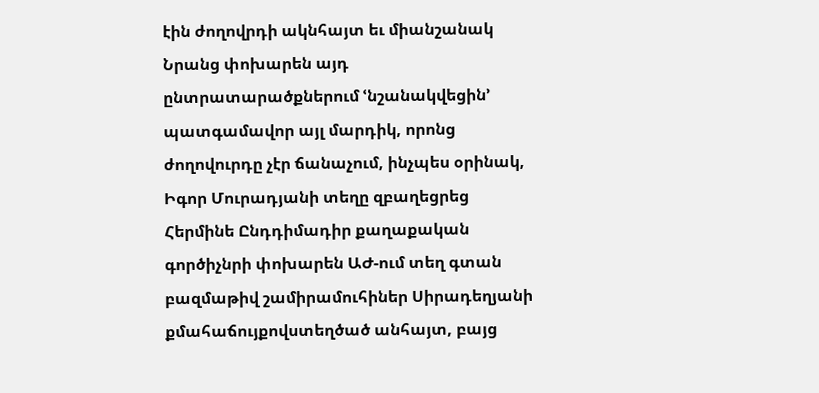էին ժողովրդի ակնհայտ եւ միանշանակ Նրանց փոխարեն այդ ընտրատարածքներում ՙնշանակվեցին՚ պատգամավոր այլ մարդիկ, որոնց ժողովուրդը չէր ճանաչում, ինչպես օրինակ, Իգոր Մուրադյանի տեղը զբաղեցրեց Հերմինե Ընդդիմադիր քաղաքական գործիչնրի փոխարեն ԱԺ-ում տեղ գտան բազմաթիվ շամիրամուհիներ Սիրադեղյանի քմահաճույքովստեղծած անհայտ, բայց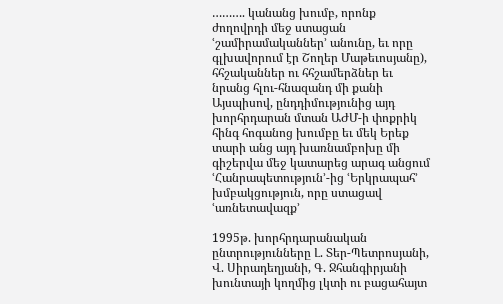………. կանանց խումբ, որոնք ժողովրդի մեջ ստացան ՙշամիրամականներ՚ անունը, եւ որը գլխավորում էր Շողեր Մաթեւոսյանը), հհշականներ ու հհշամերձներ եւ նրանց հլու-հնազանդ մի քանի Այսպիսով, ընդդիմությունից այդ խորհրդարան մտան ԱԺՄ-ի փոքրիկ հինգ հոգանոց խումբը եւ մեկ Երեք տարի անց այդ խառնամբոխը մի գիշերվա մեջ կատարեց արագ անցում ՙՀանրապետություն՚-ից ՙԵրկրապահ՚ խմբակցություն, որը ստացավ ՙառնետավազք՚

1995թ. խորհրդարանական ընտրությունները Լ. Տեր-Պետրոսյանի, Վ. Սիրադեղյանի, Գ. Ջհանգիրյանի խունտայի կողմից լկտի ու բացահայտ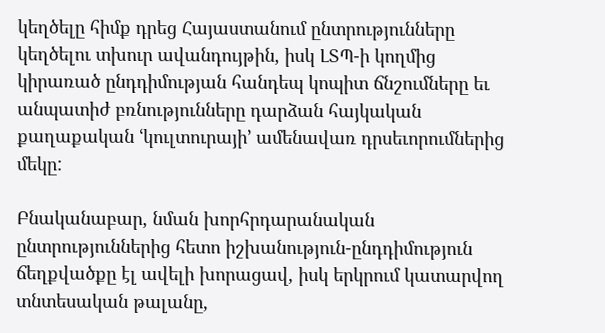կեղծելը հիմք դրեց Հայաստանում ընտրությունները կեղծելու տխուր ավանդույթին, իսկ ԼՏՊ-ի կողմից կիրառած ընդդիմության հանդեպ կոպիտ ճնշումները եւ անպատիժ բռնությունները դարձան հայկական քաղաքական ՙկուլտուրայի՚ ամենավառ դրսեւորումներից մեկը:

Բնականաբար, նման խորհրդարանական ընտրություններից հետո իշխանություն-ընդդիմություն ճեղքվածքը էլ ավելի խորացավ, իսկ երկրում կատարվող տնտեսական թալանը,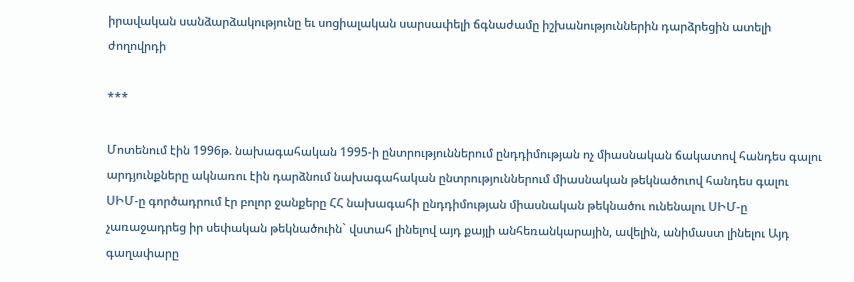իրավական սանձարձակությունը եւ սոցիալական սարսափելի ճգնաժամը իշխանություններին դարձրեցին ատելի ժողովրդի

***

Մոտենում էին 1996թ. նախագահական 1995-ի ընտրություններում ընդդիմության ոչ միասնական ճակատով հանդես գալու արդյունքները ակնառու էին դարձնում նախագահական ընտրություններում միասնական թեկնածուով հանդես գալու ՍԻՄ-ը գործադրում էր բոլոր ջանքերը ՀՀ նախագահի ընդդիմության միասնական թեկնածու ունենալու ՍԻՄ-ը չառաջադրեց իր սեփական թեկնածուին` վստահ լինելով այդ քայլի անհեռանկարային, ավելին, անիմաստ լինելու Այդ գաղափարը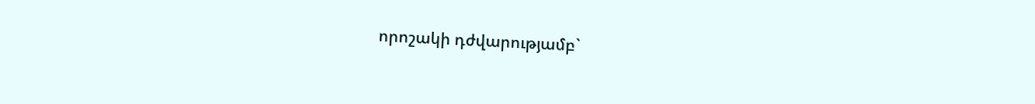որոշակի դժվարությամբ`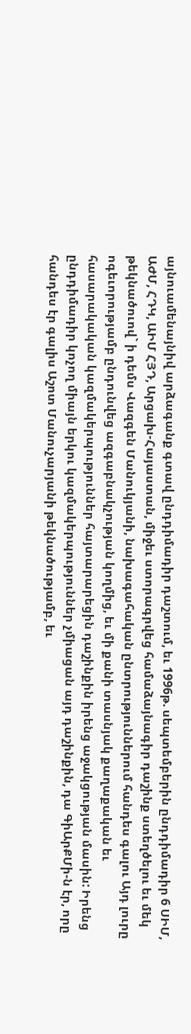այնուամենայնիվ արձագանք գտավ ընդդիմադիր դաշտում, եւ 1996թ. սեպտեմբերին ընդդիմադիր 6 ՍԻՄ, ԱԺՄ, ՀԴԿ, ԱԻՄ ՀՅԴ, Արցախ-Հայաստան, միջեւ ստորագրվեց համաձայնագիր դաշինք ստեղծելու եւ մեկ թեկնածուով` ի դեմս Վազգեն Մանուկյանի, նախագահական ընտրություններում հանդես գալու Այդ լուրը ոգեւորությամբ ընդունվեց ազգաբնակչության կողմից, եւ մի քանի տասնյակ քաղաքական եւ հասարակական կազմակերպություններ հայտարարեցին դաշինքին իրենց աջակցության մասին: Իրենց ընդդիմադիր կոչող միայն երկու կազմակերպություններ չմիացան այդ դաշինքին, դա ԳիԱրՔՄի-ն էր, որը հանդես էր գալիս Աշոտ Մանուչարյանի թեկնածությամբ, եւ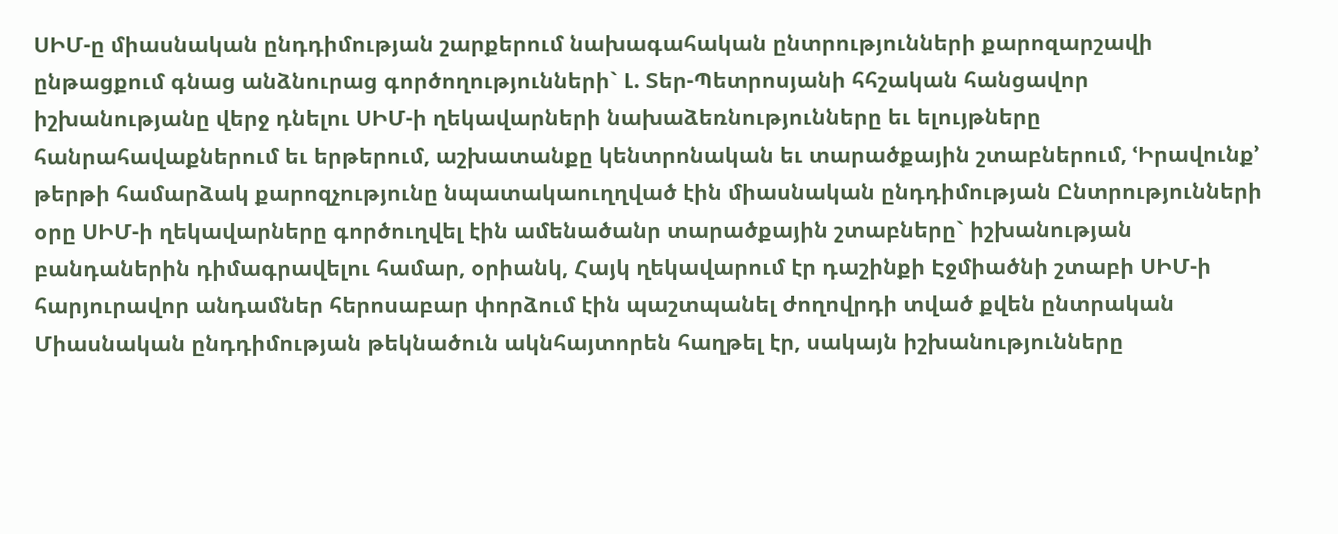ՍԻՄ-ը միասնական ընդդիմության շարքերում նախագահական ընտրությունների քարոզարշավի ընթացքում գնաց անձնուրաց գործողությունների` Լ. Տեր-Պետրոսյանի հհշական հանցավոր իշխանությանը վերջ դնելու ՍԻՄ-ի ղեկավարների նախաձեռնությունները եւ ելույթները հանրահավաքներում եւ երթերում, աշխատանքը կենտրոնական եւ տարածքային շտաբներում, ՙԻրավունք՚ թերթի համարձակ քարոզչությունը նպատակաուղղված էին միասնական ընդդիմության Ընտրությունների օրը ՍԻՄ-ի ղեկավարները գործուղվել էին ամենածանր տարածքային շտաբները` իշխանության բանդաներին դիմագրավելու համար, օրիանկ, Հայկ ղեկավարում էր դաշինքի Էջմիածնի շտաբի ՍԻՄ-ի հարյուրավոր անդամներ հերոսաբար փորձում էին պաշտպանել ժողովրդի տված քվեն ընտրական Միասնական ընդդիմության թեկնածուն ակնհայտորեն հաղթել էր, սակայն իշխանությունները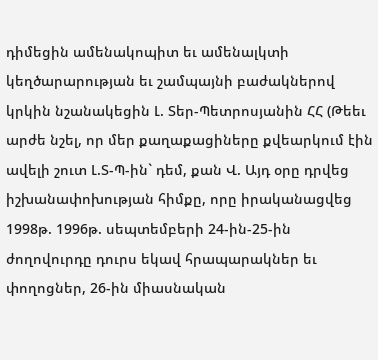դիմեցին ամենակոպիտ եւ ամենալկտի կեղծարարության եւ շամպայնի բաժակներով կրկին նշանակեցին Լ. Տեր-Պետրոսյանին ՀՀ (Թեեւ արժե նշել, որ մեր քաղաքացիները քվեարկում էին ավելի շուտ Լ.Տ-Պ-ին` դեմ, քան Վ. Այդ օրը դրվեց իշխանափոխության հիմքը, որը իրականացվեց 1998թ. 1996թ. սեպտեմբերի 24-ին-25-ին ժողովուրդը դուրս եկավ հրապարակներ եւ փողոցներ, 26-ին միասնական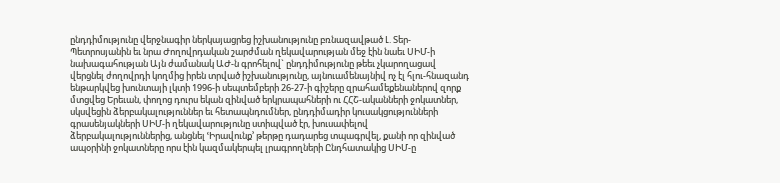ընդդիմությունը վերջնագիր ներկայացրեց իշխանությունը բռնազավթած Լ. Տեր-Պետրոսյանին եւ նրա Ժողովրդական շարժման ղեկավարության մեջ էին նաեւ ՍԻՄ-ի նախագահության Այն ժամանակ ԱԺ-ն գրոհելով` ընդդիմությունը թեեւ չկարողացավ վերցնել ժողովրդի կողմից իրեն տրված իշխանությունը, այնուամենայնիվ ոչ էլ հլու-հնազանդ ենթարկվեց խունտայի լկտի 1996-ի սեպտեմբերի 26-27-ի գիշերը զրահամեքենաներով զորք մտցվեց Երեւան, փողոց դուրս եկան զինված երկրապահների ու ՀՀՇ-ականների ջոկատներ, սկսվեցին ձերբակալություններ եւ հետապնդումներ, ընդդիմադիր կուսակցությունների գրասենյակների ՍԻՄ-ի ղեկավարությունը ստիպված էր, խուսափելով ձերբակալություններից, անցնել ՙԻրավունք՚ թերթը դադարեց տպագրվել, քանի որ զինված ապօրինի ջոկատները որս էին կազմակերպել լրագրողների Ընդհատակից ՍԻՄ-ը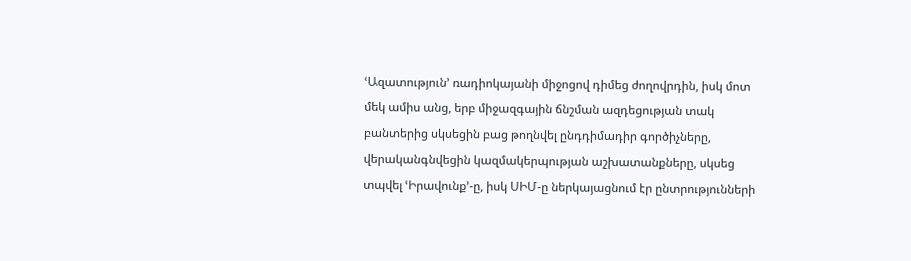ՙԱզատություն՚ ռադիոկայանի միջոցով դիմեց ժողովրդին, իսկ մոտ մեկ ամիս անց, երբ միջազգային ճնշման ազդեցության տակ բանտերից սկսեցին բաց թողնվել ընդդիմադիր գործիչները, վերականգնվեցին կազմակերպության աշխատանքները, սկսեց տպվել ՙԻրավունք՚-ը, իսկ ՍԻՄ-ը ներկայացնում էր ընտրությունների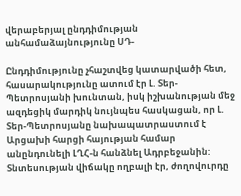վերաբերյալ ընդդիմության անհամաձայնությունը ՍԴ-

Ընդդիմությունը չհաշտվեց կատարվածի հետ, հասարակությունը ատում էր Լ. Տեր-Պետրոսյանի խունտան, իսկ իշխանության մեջ ազդեցիկ մարդիկ նույնպես հասկացան, որ Լ. Տեր-Պետրոսյանը նախապատրաստում է Արցախի հարցի հայության համար անընդունելի ԼՂՀ-ն հանձնել Ադրբեջանին: Տնտեսության վիճակը ողբալի էր, ժողովուրդը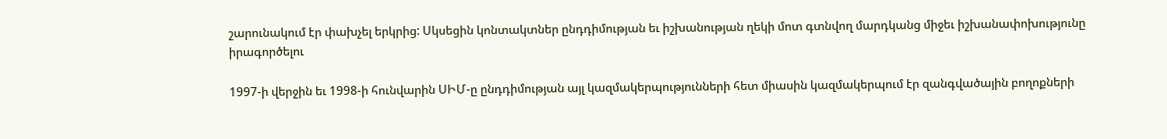շարունակում էր փախչել երկրից: Սկսեցին կոնտակտներ ընդդիմության եւ իշխանության ղեկի մոտ գտնվող մարդկանց միջեւ իշխանափոխությունը իրագործելու

1997-ի վերջին եւ 1998-ի հունվարին ՍԻՄ-ը ընդդիմության այլ կազմակերպությունների հետ միասին կազմակերպում էր զանգվածային բողոքների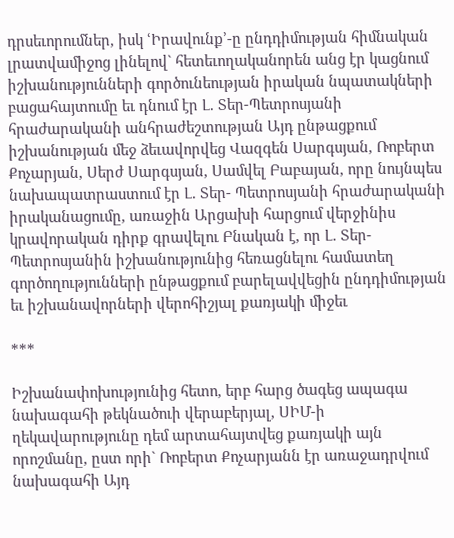դրսեւորումներ, իսկ ՙԻրավունք՚-ը ընդդիմության հիմնական լրատվամիջոց լինելով` հետեւողականորեն անց էր կացնում իշխանությունների գործունեության իրական նպատակների բացահայտումը եւ դնում էր Լ. Տեր-Պետրոսյանի հրաժարականի անհրաժեշտության Այդ ընթացքում իշխանության մեջ ձեւավորվեց Վազգեն Սարգսյան, Ռոբերտ Քոչարյան, Սերժ Սարգսյան, Սամվել Բաբայան, որը նույնպես նախապատրաստում էր Լ. Տեր- Պետրոսյանի հրաժարականի իրականացումը, առաջին Արցախի հարցում վերջինիս կրավորական դիրք գրավելու Բնական է, որ Լ. Տեր-Պետրոսյանին իշխանությունից հեռացնելու համատեղ գործողությունների ընթացքում բարելավվեցին ընդդիմության եւ իշխանավորների վերոհիշյալ քառյակի միջեւ

***

Իշխանափոխությունից հետո, երբ հարց ծագեց ապագա նախագահի թեկնածուի վերաբերյալ, ՍԻՄ-ի ղեկավարությունը դեմ արտահայտվեց քառյակի այն որոշմանը, ըստ որի` Ռոբերտ Քոչարյանն էր առաջադրվում նախագահի Այդ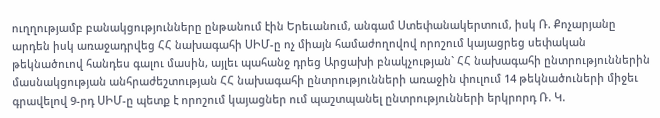ուղղությամբ բանակցությունները ընթանում էին Երեւանում, անգամ Ստեփանակերտում, իսկ Ռ. Քոչարյանը արդեն իսկ առաջադրվեց ՀՀ նախագահի ՍԻՄ-ը ոչ միայն համաժողովով որոշում կայացրեց սեփական թեկնածուով հանդես գալու մասին, այլեւ պահանջ դրեց Արցախի բնակչության` ՀՀ նախագահի ընտրություններին մասնակցության անհրաժեշտության ՀՀ նախագահի ընտրությունների առաջին փուլում 14 թեկնածուների միջեւ գրավելով 9-րդ ՍԻՄ-ը պետք է որոշում կայացներ ում պաշտպանել ընտրությունների երկրորդ Ռ. Կ.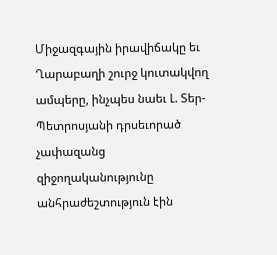Միջազգային իրավիճակը եւ Ղարաբաղի շուրջ կուտակվող ամպերը, ինչպես նաեւ Լ. Տեր-Պետրոսյանի դրսեւորած չափազանց զիջողականությունը անհրաժեշտություն էին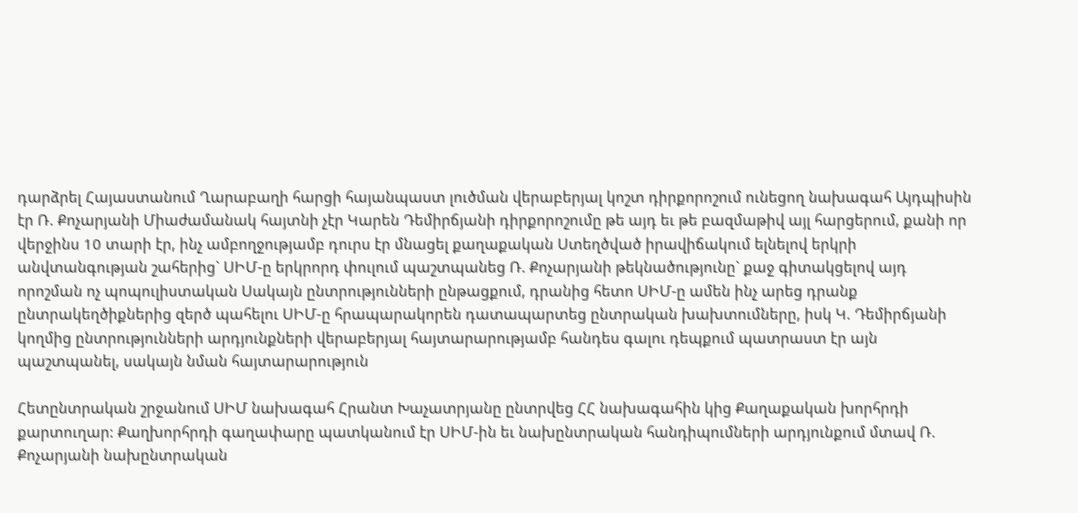դարձրել Հայաստանում Ղարաբաղի հարցի հայանպաստ լուծման վերաբերյալ կոշտ դիրքորոշում ունեցող նախագահ Այդպիսին էր Ռ. Քոչարյանի Միաժամանակ հայտնի չէր Կարեն Դեմիրճյանի դիրքորոշումը թե այդ եւ թե բազմաթիվ այլ հարցերում, քանի որ վերջինս 10 տարի էր, ինչ ամբողջությամբ դուրս էր մնացել քաղաքական Ստեղծված իրավիճակում ելնելով երկրի անվտանգության շահերից` ՍԻՄ-ը երկրորդ փուլում պաշտպանեց Ռ. Քոչարյանի թեկնածությունը` քաջ գիտակցելով այդ որոշման ոչ պոպուլիստական Սակայն ընտրությունների ընթացքում, դրանից հետո ՍԻՄ-ը ամեն ինչ արեց դրանք ընտրակեղծիքներից զերծ պահելու ՍԻՄ-ը հրապարակորեն դատապարտեց ընտրական խախտումները, իսկ Կ. Դեմիրճյանի կողմից ընտրությունների արդյունքների վերաբերյալ հայտարարությամբ հանդես գալու դեպքում պատրաստ էր այն պաշտպանել, սակայն նման հայտարարություն

Հետընտրական շրջանում ՍԻՄ նախագահ Հրանտ Խաչատրյանը ընտրվեց ՀՀ նախագահին կից Քաղաքական խորհրդի քարտուղար: Քաղխորհրդի գաղափարը պատկանում էր ՍԻՄ-ին եւ նախընտրական հանդիպումների արդյունքում մտավ Ռ. Քոչարյանի նախընտրական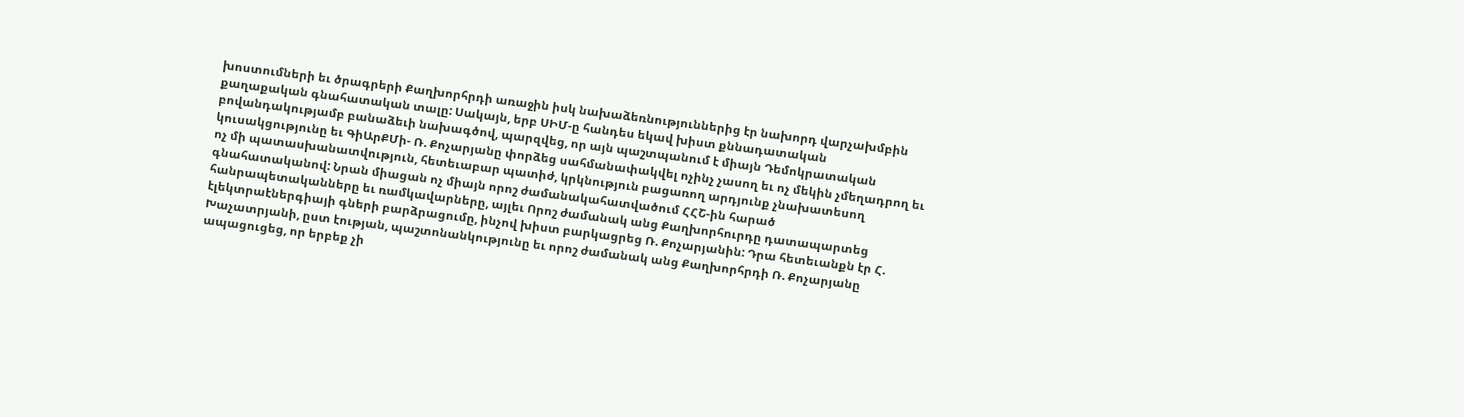խոստումների եւ ծրագրերի Քաղխորհրդի առաջին իսկ նախաձեռնություններից էր նախորդ վարչախմբին քաղաքական գնահատական տալը: Սակայն, երբ ՍԻՄ-ը հանդես եկավ խիստ քննադատական բովանդակությամբ բանաձեւի նախագծով, պարզվեց, որ այն պաշտպանում է միայն Դեմոկրատական կուսակցությունը եւ ԳիԱրՔՄի- Ռ. Քոչարյանը փորձեց սահմանափակվել ոչինչ չասող եւ ոչ մեկին չմեղադրող եւ ոչ մի պատասխանատվություն, հետեւաբար պատիժ, կրկնություն բացառող արդյունք չնախատեսող գնահատականով: Նրան միացան ոչ միայն որոշ ժամանակահատվածում ՀՀՇ-ին հարած հանրապետականները եւ ռամկավարները, այլեւ Որոշ ժամանակ անց Քաղխորհուրդը դատապարտեց էլեկտրաէներգիայի գների բարձրացումը, ինչով խիստ բարկացրեց Ռ. Քոչարյանին: Դրա հետեւանքն էր Հ. Խաչատրյանի, ըստ էության, պաշտոնանկությունը եւ որոշ ժամանակ անց Քաղխորհրդի Ռ. Քոչարյանը ապացուցեց, որ երբեք չի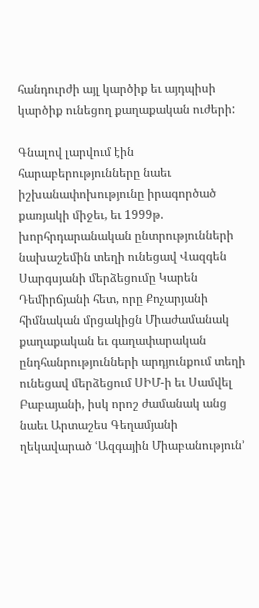հանդուրժի այլ կարծիք եւ այդպիսի կարծիք ունեցող քաղաքական ուժերի:

Գնալով լարվում էին հարաբերությունները նաեւ իշխանափոխությունը իրագործած քառյակի միջեւ, եւ 1999թ. խորհրդարանական ընտրությունների նախաշեմին տեղի ունեցավ Վազգեն Սարգսյանի մերձեցումը Կարեն Դեմիրճյանի հետ, որը Քոչարյանի հիմնական մրցակիցն Միաժամանակ քաղաքական եւ գաղափարական ընդհանրությունների արդյունքում տեղի ունեցավ մերձեցում ՍԻՄ-ի եւ Սամվել Բաբայանի, իսկ որոշ ժամանակ անց նաեւ Արտաշես Գեղամյանի ղեկավարած ՙԱզգային Միաբանություն՚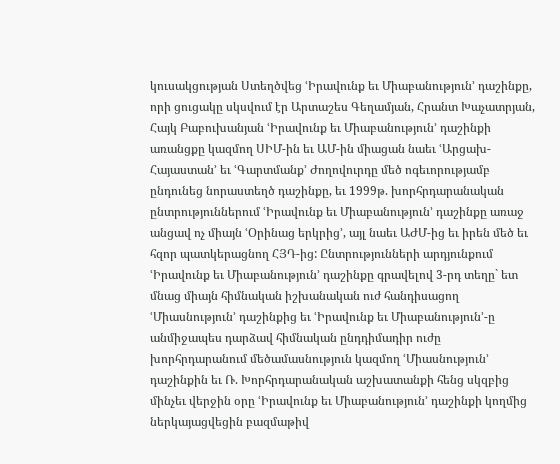կուսակցության Ստեղծվեց ՙԻրավունք եւ Միաբանություն՚ դաշինքը, որի ցուցակը սկսվում էր Արտաշես Գեղամյան, Հրանտ Խաչատրյան, Հայկ Բաբուխանյան ՙԻրավունք եւ Միաբանություն՚ դաշինքի առանցքը կազմող ՍԻՄ-ին եւ ԱՄ-ին միացան նաեւ ՙԱրցախ-Հայաստան՚ եւ ՙԳարտմանք՚ Ժողովուրդը մեծ ոգեւորությամբ ընդունեց նորաստեղծ դաշինքը, եւ 1999թ. խորհրդարանական ընտրություններում ՙԻրավունք եւ Միաբանություն՚ դաշինքը առաջ անցավ ոչ միայն ՙՕրինաց երկրից՚, այլ նաեւ ԱԺՄ-ից եւ իրեն մեծ եւ հզոր պատկերացնող ՀՅԴ-ից: Ընտրությունների արդյունքում ՙԻրավունք եւ Միաբանություն՚ դաշինքը գրավելով 3-րդ տեղը` ետ մնաց միայն հիմնական իշխանական ուժ հանդիսացող ՙՄիասնություն՚ դաշինքից եւ ՙԻրավունք եւ Միաբանություն՚-ը անմիջապես դարձավ հիմնական ընդդիմադիր ուժը խորհրդարանում մեծամասնություն կազմող ՙՄիասնություն՚ դաշինքին եւ Ռ. Խորհրդարանական աշխատանքի հենց սկզբից մինչեւ վերջին օրը ՙԻրավունք եւ Միաբանություն՚ դաշինքի կողմից ներկայացվեցին բազմաթիվ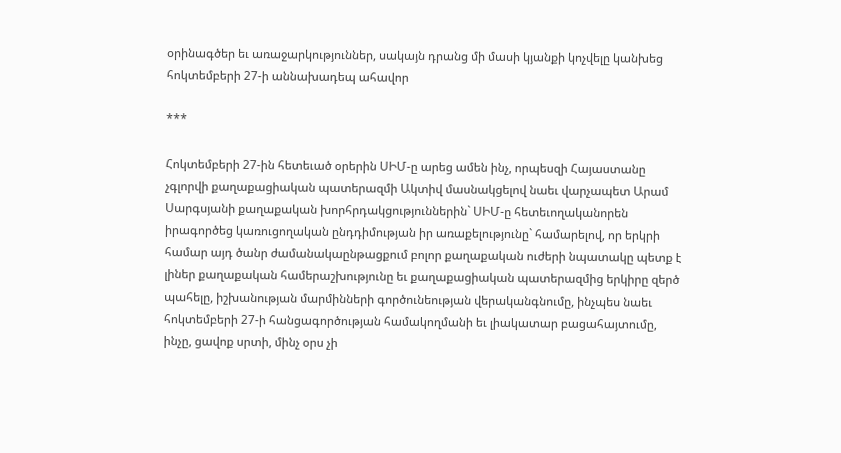օրինագծեր եւ առաջարկություններ, սակայն դրանց մի մասի կյանքի կոչվելը կանխեց հոկտեմբերի 27-ի աննախադեպ ահավոր

***

Հոկտեմբերի 27-ին հետեւած օրերին ՍԻՄ-ը արեց ամեն ինչ, որպեսզի Հայաստանը չգլորվի քաղաքացիական պատերազմի Ակտիվ մասնակցելով նաեւ վարչապետ Արամ Սարգսյանի քաղաքական խորհրդակցություններին` ՍԻՄ-ը հետեւողականորեն իրագործեց կառուցողական ընդդիմության իր առաքելությունը` համարելով, որ երկրի համար այդ ծանր ժամանակաընթացքում բոլոր քաղաքական ուժերի նպատակը պետք է լիներ քաղաքական համերաշխությունը եւ քաղաքացիական պատերազմից երկիրը զերծ պահելը, իշխանության մարմինների գործունեության վերականգնումը, ինչպես նաեւ հոկտեմբերի 27-ի հանցագործության համակողմանի եւ լիակատար բացահայտումը, ինչը, ցավոք սրտի, մինչ օրս չի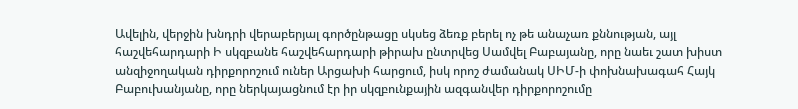Ավելին, վերջին խնդրի վերաբերյալ գործընթացը սկսեց ձեռք բերել ոչ թե անաչառ քննության, այլ հաշվեհարդարի Ի սկզբանե հաշվեհարդարի թիրախ ընտրվեց Սամվել Բաբայանը, որը նաեւ շատ խիստ անզիջողական դիրքորոշում ուներ Արցախի հարցում, իսկ որոշ ժամանակ ՍԻՄ-ի փոխնախագահ Հայկ Բաբուխանյանը, որը ներկայացնում էր իր սկզբունքային ազգանվեր դիրքորոշումը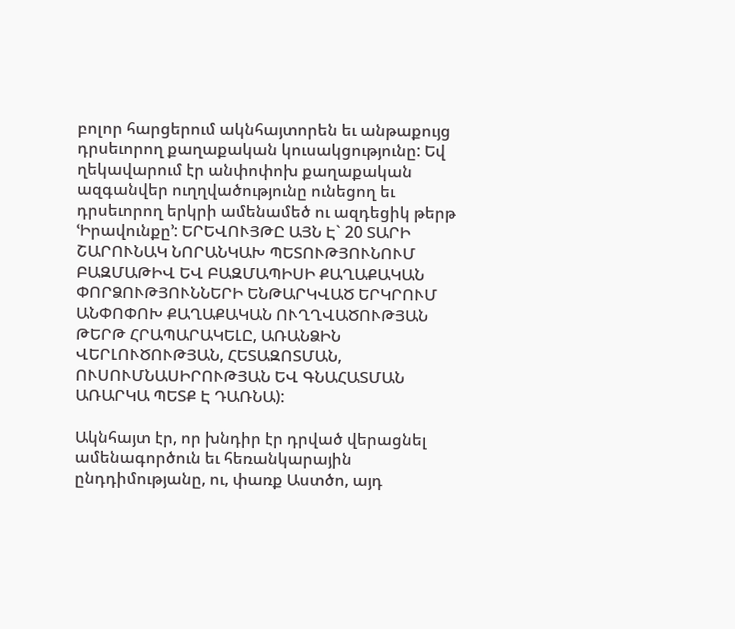բոլոր հարցերում ակնհայտորեն եւ անթաքույց դրսեւորող քաղաքական կուսակցությունը: Եվ ղեկավարում էր անփոփոխ քաղաքական ազգանվեր ուղղվածությունը ունեցող եւ դրսեւորող երկրի ամենամեծ ու ազդեցիկ թերթ ՙԻրավունքը՚: ԵՐԵՎՈՒՅԹԸ ԱՅՆ Է` 20 ՏԱՐԻ ՇԱՐՈՒՆԱԿ ՆՈՐԱՆԿԱԽ ՊԵՏՈՒԹՅՈՒՆՈՒՄ ԲԱԶՄԱԹԻՎ ԵՎ ԲԱԶՄԱՊԻՍԻ ՔԱՂԱՔԱԿԱՆ ՓՈՐՁՈՒԹՅՈՒՆՆԵՐԻ ԵՆԹԱՐԿՎԱԾ ԵՐԿՐՈՒՄ ԱՆՓՈՓՈԽ ՔԱՂԱՔԱԿԱՆ ՈՒՂՂՎԱԾՈՒԹՅԱՆ ԹԵՐԹ ՀՐԱՊԱՐԱԿԵԼԸ, ԱՌԱՆՁԻՆ ՎԵՐԼՈՒԾՈՒԹՅԱՆ, ՀԵՏԱԶՈՏՄԱՆ, ՈՒՍՈՒՄՆԱՍԻՐՈՒԹՅԱՆ ԵՎ ԳՆԱՀԱՏՄԱՆ ԱՌԱՐԿԱ ՊԵՏՔ Է ԴԱՌՆԱ):

Ակնհայտ էր, որ խնդիր էր դրված վերացնել ամենագործուն եւ հեռանկարային ընդդիմությանը, ու, փառք Աստծո, այդ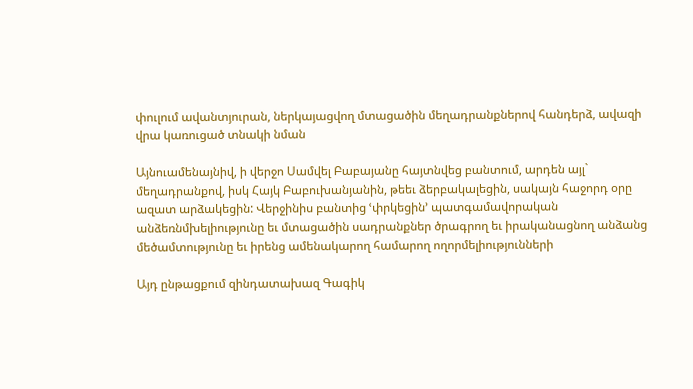փուլում ավանտյուրան, ներկայացվող մտացածին մեղադրանքներով հանդերձ, ավազի վրա կառուցած տնակի նման

Այնուամենայնիվ, ի վերջո Սամվել Բաբայանը հայտնվեց բանտում, արդեն այլ` մեղադրանքով, իսկ Հայկ Բաբուխանյանին, թեեւ ձերբակալեցին, սակայն հաջորդ օրը ազատ արձակեցին: Վերջինիս բանտից ՙփրկեցին՚ պատգամավորական անձեռնմխելիությունը եւ մտացածին սադրանքներ ծրագրող եւ իրականացնող անձանց մեծամտությունը եւ իրենց ամենակարող համարող ողորմելիությունների

Այդ ընթացքում զինդատախազ Գագիկ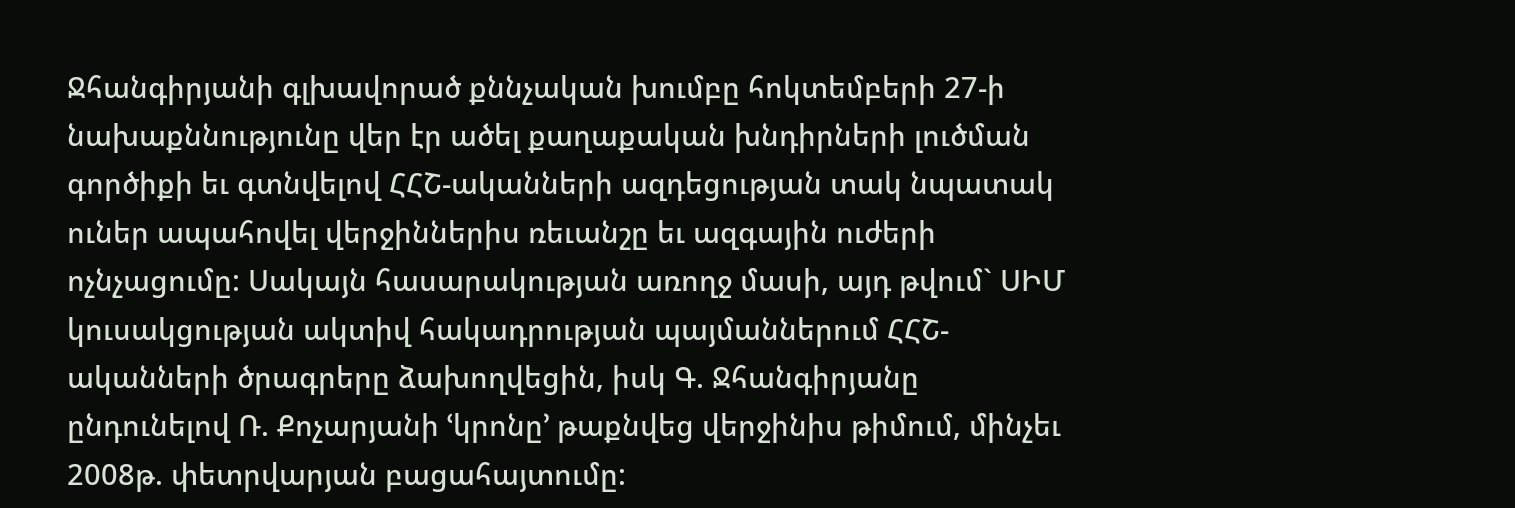Ջհանգիրյանի գլխավորած քննչական խումբը հոկտեմբերի 27-ի նախաքննությունը վեր էր ածել քաղաքական խնդիրների լուծման գործիքի եւ գտնվելով ՀՀՇ-ականների ազդեցության տակ նպատակ ուներ ապահովել վերջիններիս ռեւանշը եւ ազգային ուժերի ոչնչացումը: Սակայն հասարակության առողջ մասի, այդ թվում` ՍԻՄ կուսակցության ակտիվ հակադրության պայմաններում ՀՀՇ-ականների ծրագրերը ձախողվեցին, իսկ Գ. Ջհանգիրյանը ընդունելով Ռ. Քոչարյանի ՙկրոնը՚ թաքնվեց վերջինիս թիմում, մինչեւ 2008թ. փետրվարյան բացահայտումը: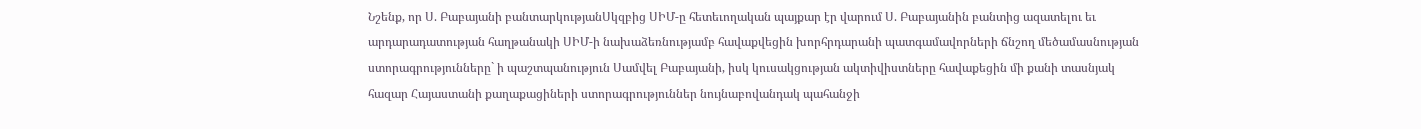Նշենք, որ Ս. Բաբայանի բանտարկությանՍկզբից ՍԻՄ-ը հետեւողական պայքար էր վարում Ս. Բաբայանին բանտից ազատելու եւ արդարադատության հաղթանակի ՍԻՄ-ի նախաձեռնությամբ հավաքվեցին խորհրդարանի պատգամավորների ճնշող մեծամասնության ստորագրությունները` ի պաշտպանություն Սամվել Բաբայանի, իսկ կուսակցության ակտիվիստները հավաքեցին մի քանի տասնյակ հազար Հայաստանի քաղաքացիների ստորագրություններ նույնաբովանդակ պահանջի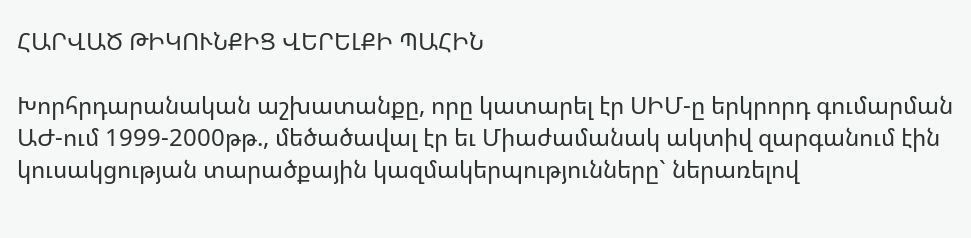ՀԱՐՎԱԾ ԹԻԿՈՒՆՔԻՑ ՎԵՐԵԼՔԻ ՊԱՀԻՆ

Խորհրդարանական աշխատանքը, որը կատարել էր ՍԻՄ-ը երկրորդ գումարման ԱԺ-ում 1999-2000թթ., մեծածավալ էր եւ Միաժամանակ ակտիվ զարգանում էին կուսակցության տարածքային կազմակերպությունները` ներառելով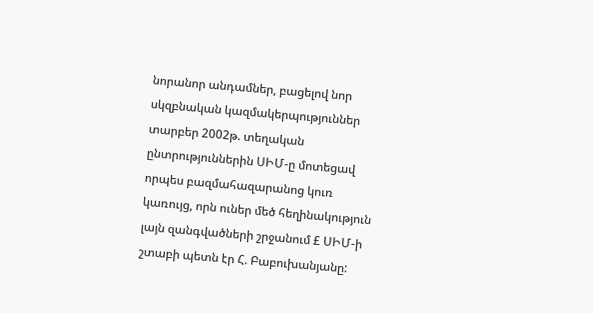նորանոր անդամներ, բացելով նոր սկզբնական կազմակերպություններ տարբեր 2002թ. տեղական ընտրություններին ՍԻՄ-ը մոտեցավ որպես բազմահազարանոց կուռ կառույց, որն ուներ մեծ հեղինակություն լայն զանգվածների շրջանում £ ՍԻՄ-ի շտաբի պետն էր Հ. Բաբուխանյանը: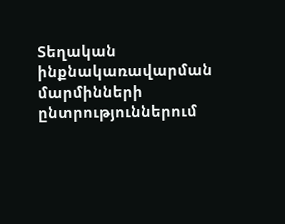Տեղական ինքնակառավարման մարմինների ընտրություններում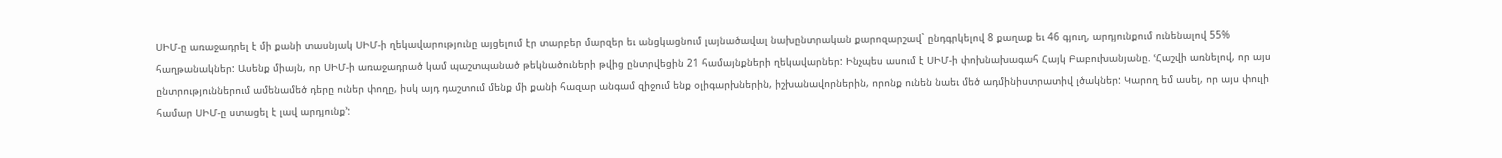ՍԻՄ-ը առաջադրել է մի քանի տասնյակ ՍԻՄ-ի ղեկավարությունը այցելում էր տարբեր մարզեր եւ անցկացնում լայնածավալ նախընտրական քարոզարշավ` ընդգրկելով 8 քաղաք եւ 46 գյուղ, արդյունքում ունենալով 55% հաղթանակներ: Ասենք միայն, որ ՍԻՄ-ի առաջադրած կամ պաշտպանած թեկնածուների թվից ընտրվեցին 21 համայնքների ղեկավարներ: Ինչպես ասում է ՍԻՄ-ի փոխնախագահ Հայկ Բաբուխանյանը. ՙՀաշվի առնելով, որ այս ընտրություններում ամենամեծ դերը ուներ փողը, իսկ այդ դաշտում մենք մի քանի հազար անգամ զիջում ենք օլիգարխներին, իշխանավորներին, որոնք ունեն նաեւ մեծ ադմինիստրատիվ լծակներ: Կարող եմ ասել, որ այս փուլի համար ՍԻՄ-ը ստացել է լավ արդյունք՚: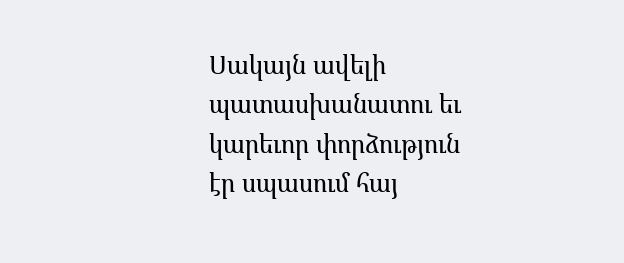Սակայն ավելի պատասխանատու եւ կարեւոր փորձություն էր սպասում հայ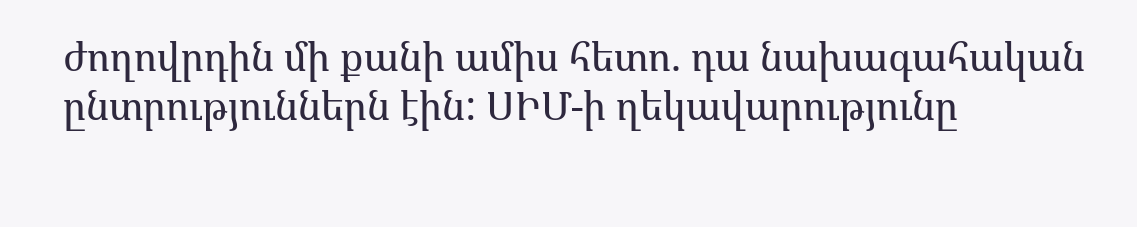ժողովրդին մի քանի ամիս հետո. դա նախագահական ընտրություններն էին: ՍԻՄ-ի ղեկավարությունը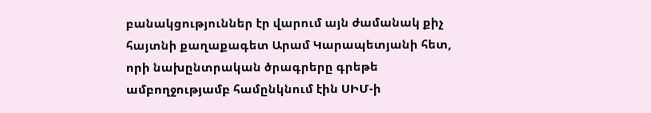բանակցություններ էր վարում այն ժամանակ քիչ հայտնի քաղաքագետ Արամ Կարապետյանի հետ, որի նախընտրական ծրագրերը գրեթե ամբողջությամբ համընկնում էին ՍԻՄ-ի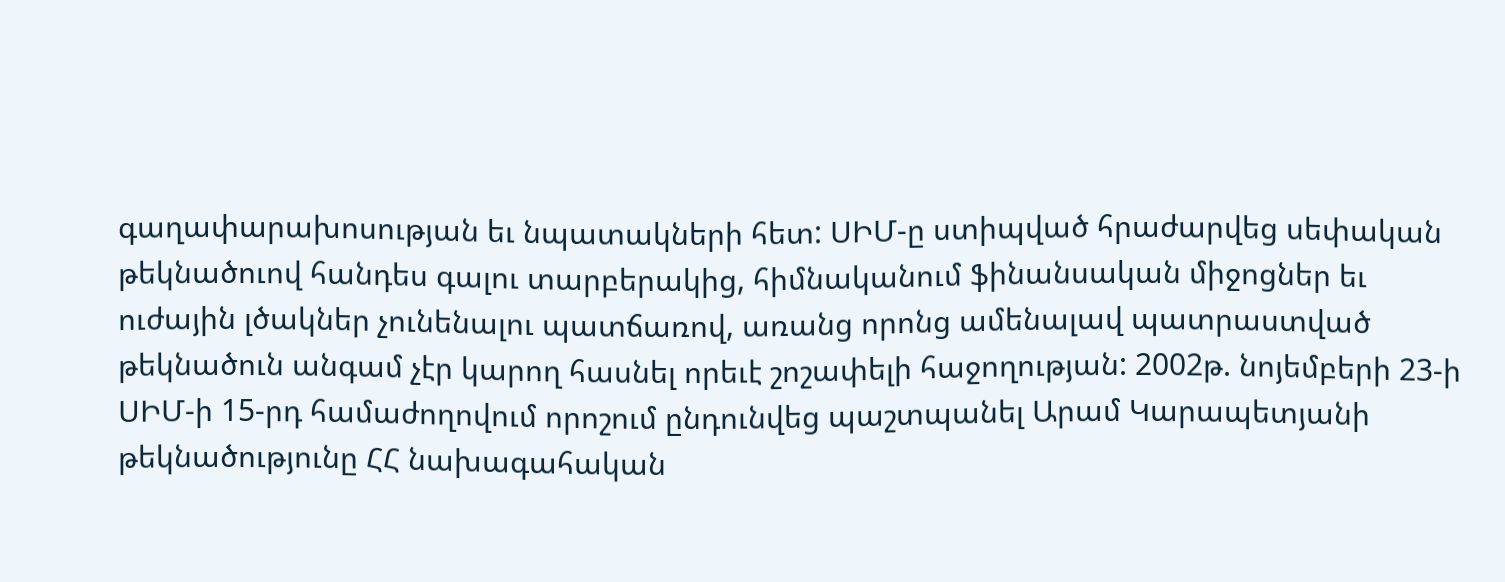գաղափարախոսության եւ նպատակների հետ: ՍԻՄ-ը ստիպված հրաժարվեց սեփական թեկնածուով հանդես գալու տարբերակից, հիմնականում ֆինանսական միջոցներ եւ ուժային լծակներ չունենալու պատճառով, առանց որոնց ամենալավ պատրաստված թեկնածուն անգամ չէր կարող հասնել որեւէ շոշափելի հաջողության: 2002թ. նոյեմբերի 23-ի ՍԻՄ-ի 15-րդ համաժողովում որոշում ընդունվեց պաշտպանել Արամ Կարապետյանի թեկնածությունը ՀՀ նախագահական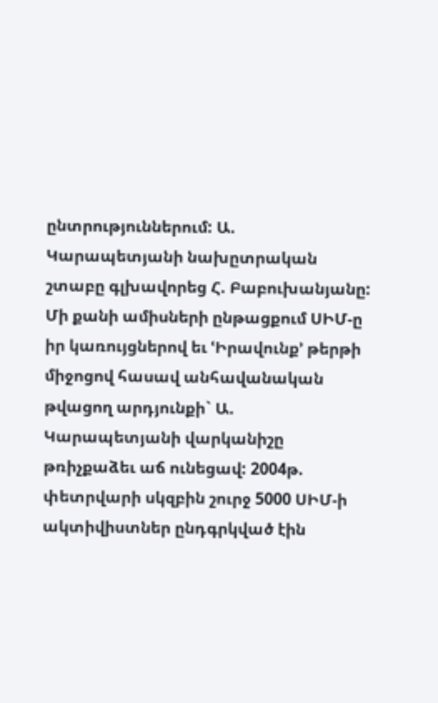ընտրություններում: Ա. Կարապետյանի նախըտրական շտաբը գլխավորեց Հ. Բաբուխանյանը: Մի քանի ամիսների ընթացքում ՍԻՄ-ը իր կառույցներով եւ ՙԻրավունք՚ թերթի միջոցով հասավ անհավանական թվացող արդյունքի` Ա. Կարապետյանի վարկանիշը թռիչքաձեւ աճ ունեցավ: 2004թ. փետրվարի սկզբին շուրջ 5000 ՍԻՄ-ի ակտիվիստներ ընդգրկված էին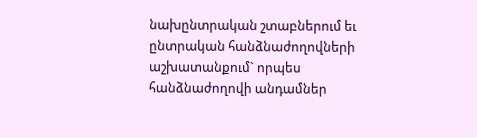նախընտրական շտաբներում եւ ընտրական հանձնաժողովների աշխատանքում` որպես հանձնաժողովի անդամներ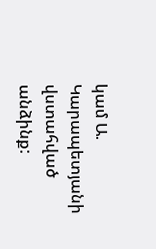կամ Ա. Կարապետյանի վստահված անձինք: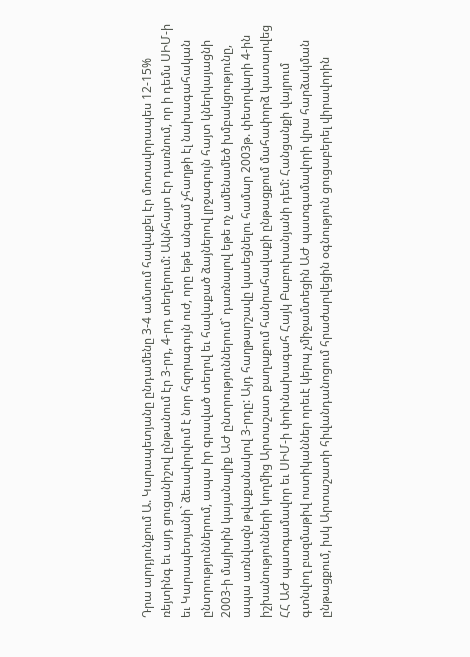Դրա արդյունքում Ա. Կարապետյանը ընդամենը 3-4 ամսում հավաքել էր մոտավորապես 12-15% ռեյտինգ եւ այդ ցուցանիշով ընթանում էր 3-րդ, 4-րդ տեղերում: Ակնհայտ էր դառնում, որ ի դեմս ՍԻՄ-ի եւ Կարապետյանի` ձեւավորվում է նոր հզորագույն ուժ, որը եթե անգամ չհաղթի էլ նախագահական ընտրություններում, ապա իր գրաված տեղով եւ հավաքած ձայներով լրջագույն հայտ կներկայացնի 2003-ի մայիսին կայանալիք ԱԺ ընտրություններում` դառնալով եթե ոչ ամենամեծ խմբակցությունը, ապա առնվազն թվաքանակով 3-րդը: Այդ հաղթարշավը կասեցնելու համար 2003թ. փետրվարի 4-ին իշխանությունների կողմից Արտաշատ քաղաքում հանրահավաքի ընթացքում մահափորձ կատարվեց ՀՀ ԱԺ պատգամավոր եւ ՍԻՄ-ի փոխնախագահ Հայկ Բաբուխանյանի դեմ: Հանցանքի վայրում գտնվող բազմաթիվ ոստիկաններ որեւէ կերպ չմիջամտեցին ԱԺ պատգամավորի վրա հարձակման ընթացքում, իսկ Արտաշատի հիվանդանոցում հրաժարվեցին օգնություն ցուցաբերել վիրավորին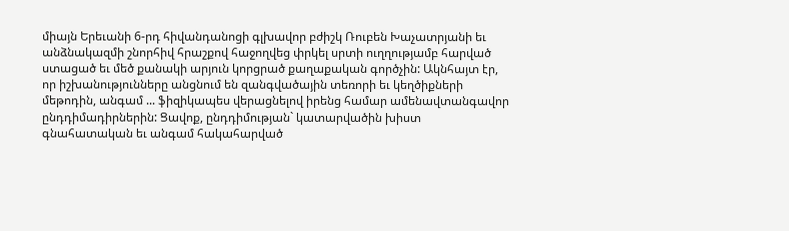միայն Երեւանի 6-րդ հիվանդանոցի գլխավոր բժիշկ Ռուբեն Խաչատրյանի եւ անձնակազմի շնորհիվ հրաշքով հաջողվեց փրկել սրտի ուղղությամբ հարված ստացած եւ մեծ քանակի արյուն կորցրած քաղաքական գործչին: Ակնհայտ էր, որ իշխանությունները անցնում են զանգվածային տեռորի եւ կեղծիքների մեթոդին, անգամ ... ֆիզիկապես վերացնելով իրենց համար ամենավտանգավոր ընդդիմադիրներին: Ցավոք, ընդդիմության` կատարվածին խիստ գնահատական եւ անգամ հակահարված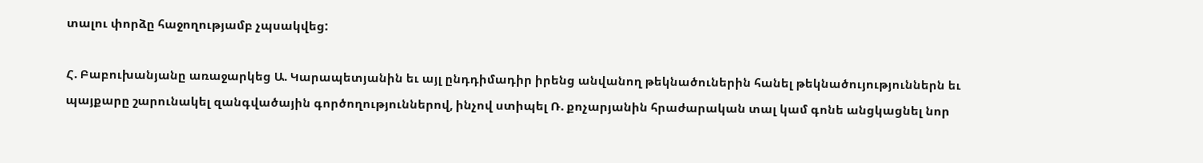տալու փորձը հաջողությամբ չպսակվեց:

Հ. Բաբուխանյանը առաջարկեց Ա. Կարապետյանին եւ այլ ընդդիմադիր իրենց անվանող թեկնածուներին հանել թեկնածույություններն եւ պայքարը շարունակել զանգվածային գործողություններով, ինչով ստիպել Ռ. քոչարյանին հրաժարական տալ կամ գոնե անցկացնել նոր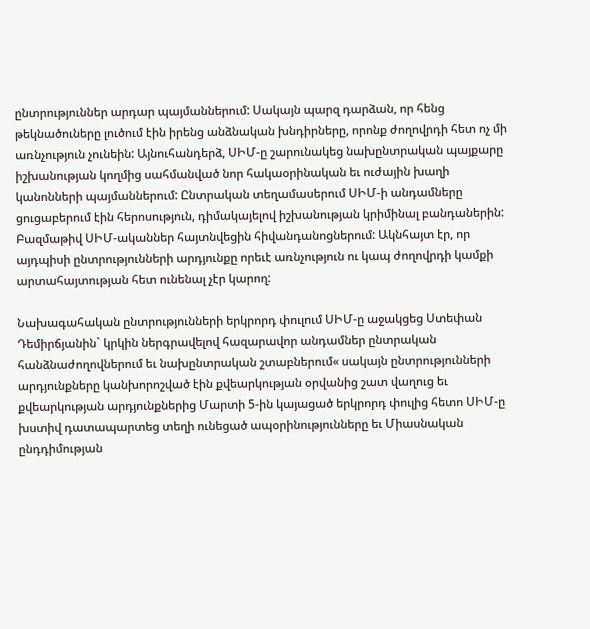ընտրություններ արդար պայմաններում: Սակայն պարզ դարձան, որ հենց թեկնածուները լուծում էին իրենց անձնական խնդիրները, որոնք ժողովրդի հետ ոչ մի առնչություն չունեին: Այնուհանդերձ, ՍԻՄ-ը շարունակեց նախընտրական պայքարը իշխանության կողմից սահմանված նոր հակաօրինական եւ ուժային խաղի կանոնների պայմաններում: Ընտրական տեղամասերում ՍԻՄ-ի անդամները ցուցաբերում էին հերոսություն, դիմակայելով իշխանության կրիմինալ բանդաներին: Բազմաթիվ ՍԻՄ-ականներ հայտնվեցին հիվանդանոցներում: Ակնհայտ էր, որ այդպիսի ընտրությունների արդյունքը որեւէ առնչություն ու կապ ժողովրդի կամքի արտահայտության հետ ունենալ չէր կարող:

Նախագահական ընտրությունների երկրորդ փուլում ՍԻՄ-ը աջակցեց Ստեփան Դեմիրճյանին` կրկին ներգրավելով հազարավոր անդամներ ընտրական հանձնաժողովներում եւ նախընտրական շտաբներում« սակայն ընտրությունների արդյունքները կանխորոշված էին քվեարկության օրվանից շատ վաղուց եւ քվեարկության արդյունքներից Մարտի 5-ին կայացած երկրորդ փուլից հետո ՍԻՄ-ը խստիվ դատապարտեց տեղի ունեցած ապօրինությունները եւ Միասնական ընդդիմության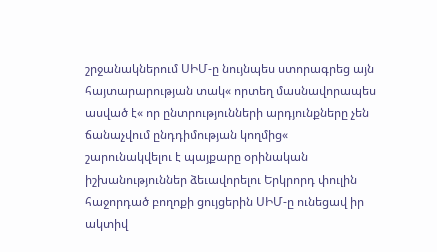շրջանակներում ՍԻՄ-ը նույնպես ստորագրեց այն հայտարարության տակ« որտեղ մասնավորապես ասված է« որ ընտրությունների արդյունքները չեն ճանաչվում ընդդիմության կողմից« շարունակվելու է պայքարը օրինական իշխանություններ ձեւավորելու Երկրորդ փուլին հաջորդած բողոքի ցույցերին ՍԻՄ-ը ունեցավ իր ակտիվ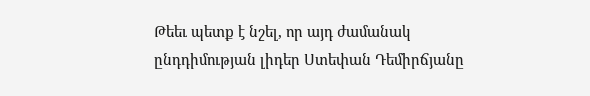Թեեւ պետք է նշել, որ այդ ժամանակ ընդդիմության լիդեր Ստեփան Դեմիրճյանը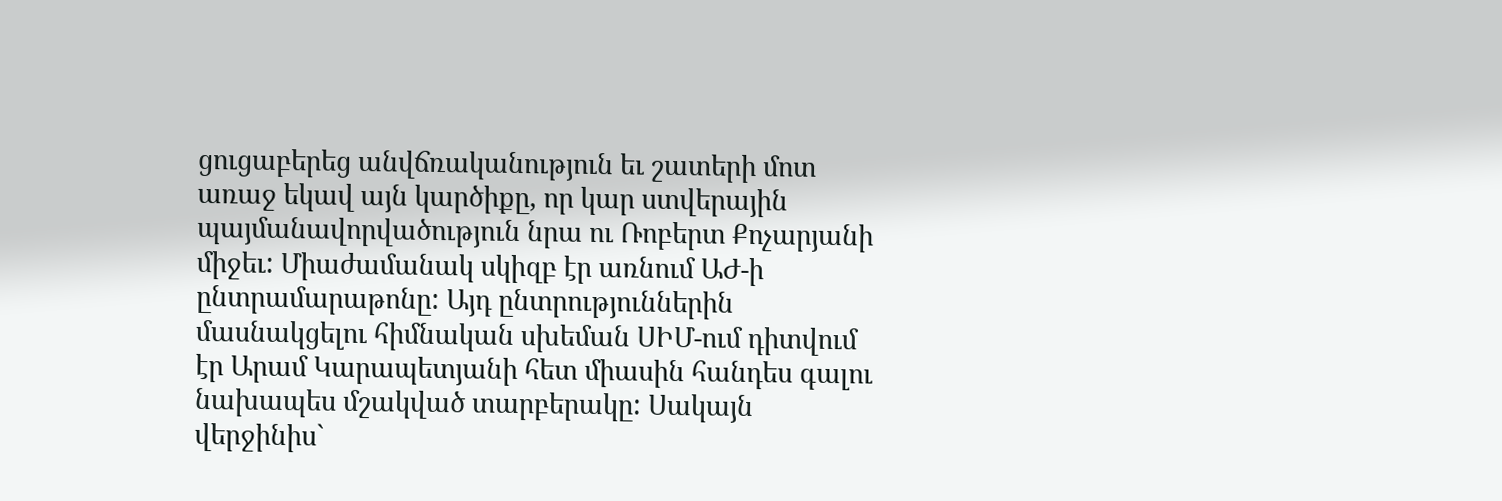ցուցաբերեց անվճռականություն եւ շատերի մոտ առաջ եկավ այն կարծիքը, որ կար ստվերային պայմանավորվածություն նրա ու Ռոբերտ Քոչարյանի միջեւ: Միաժամանակ սկիզբ էր առնում ԱԺ-ի ընտրամարաթոնը: Այդ ընտրություններին մասնակցելու հիմնական սխեման ՍԻՄ-ում դիտվում էր Արամ Կարապետյանի հետ միասին հանդես գալու նախապես մշակված տարբերակը: Սակայն վերջինիս`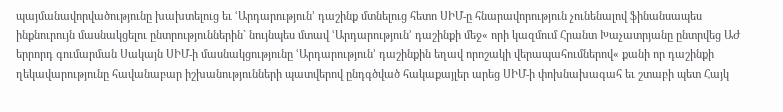պայմանավորվածությունը խախտելուց եւ ՙԱրդարություն՚ դաշինք մտնելուց հետո ՍԻՄ-ը հնարավորություն չունենալով ֆինանսապես ինքնուրույն մասնակցելու ընտրություններին` նույնպես մտավ ՙԱրդարություն՚ դաշինքի մեջ« որի կազմում Հրանտ Խաչատրյանը ընտրվեց ԱԺ երրորդ գումարման Սակայն ՍԻՄ-ի մասնակցությունը ՙԱրդարություն՚ դաշինքին եղավ որոշակի վերապահումներով« քանի որ դաշինքի ղեկավարությունը հավանաբար իշխանությունների պատվերով ընդգծված հակաքայլեր արեց ՍԻՄ-ի փոխնախագահ եւ շտաբի պետ Հայկ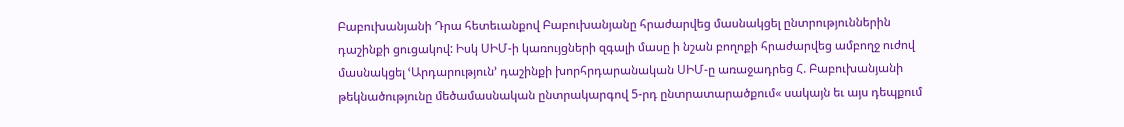Բաբուխանյանի Դրա հետեւանքով Բաբուխանյանը հրաժարվեց մասնակցել ընտրություններին դաշինքի ցուցակով: Իսկ ՍԻՄ-ի կառույցների զգալի մասը ի նշան բողոքի հրաժարվեց ամբողջ ուժով մասնակցել ՙԱրդարություն՚ դաշինքի խորհրդարանական ՍԻՄ-ը առաջադրեց Հ. Բաբուխանյանի թեկնածությունը մեծամասնական ընտրակարգով 5-րդ ընտրատարածքում« սակայն եւ այս դեպքում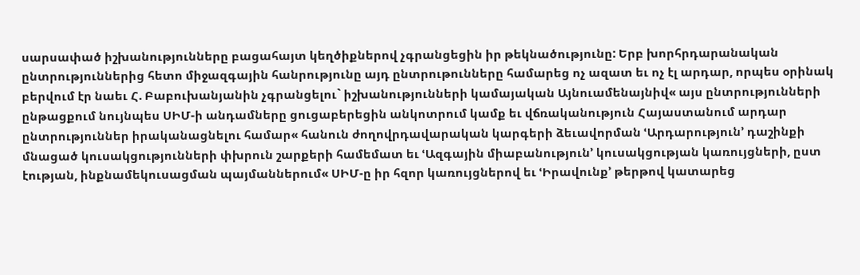սարսափած իշխանությունները բացահայտ կեղծիքներով չգրանցեցին իր թեկնածությունը: Երբ խորհրդարանական ընտրություններից հետո միջազգային հանրությունը այդ ընտրութունները համարեց ոչ ազատ եւ ոչ էլ արդար, որպես օրինակ բերվում էր նաեւ Հ. Բաբուխանյանին չգրանցելու` իշխանությունների կամայական Այնուամենայնիվ« այս ընտրությունների ընթացքում նույնպես ՍԻՄ-ի անդամները ցուցաբերեցին անկոտրում կամք եւ վճռականություն Հայաստանում արդար ընտրություններ իրականացնելու համար« հանուն ժողովրդավարական կարգերի ձեւավորման ՙԱրդարություն՚ դաշինքի մնացած կուսակցությունների փխրուն շարքերի համեմատ եւ ՙԱզգային միաբանություն՚ կուսակցության կառույցների, ըստ էության, ինքնամեկուսացման պայմաններում« ՍԻՄ-ը իր հզոր կառույցներով եւ ՙԻրավունք՚ թերթով կատարեց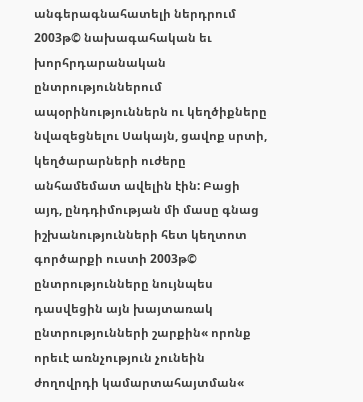անգերագնահատելի ներդրում 2003թ© նախագահական եւ խորհրդարանական ընտրություններում ապօրինություններն ու կեղծիքները նվազեցնելու Սակայն, ցավոք սրտի, կեղծարարների ուժերը անհամեմատ ավելին էին: Բացի այդ, ընդդիմության մի մասը գնաց իշխանությունների հետ կեղտոտ գործարքի ուստի 2003թ© ընտրությունները նույնպես դասվեցին այն խայտառակ ընտրությունների շարքին« որոնք որեւէ առնչություն չունեին ժողովրդի կամարտահայտման«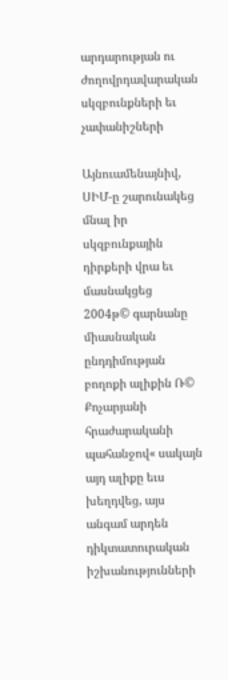արդարության ու ժողովրդավարական սկզբունքների եւ չափանիշների

Այնուամենայնիվ, ՍԻՄ-ը շարունակեց մնալ իր սկզբունքային դիրքերի վրա եւ մասնակցեց 2004թ© գարնանը միասնական ընդդիմության բողոքի ալիքին Ռ© Քոչարյանի հրաժարականի պահանջով« սակայն այդ ալիքը եւս խեղդվեց, այս անգամ արդեն դիկտատուրական իշխանությունների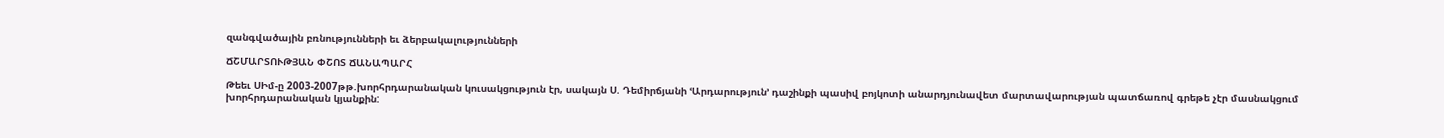զանգվածային բռնությունների եւ ձերբակալությունների

ՃՇՄԱՐՏՈՒԹՅԱՆ ՓՇՈՏ ՃԱՆԱՊԱՐՀ

Թեեւ ՍԻմ-ը 2003-2007թթ.խորհրդարանական կուսակցություն էր, սակայն Ս. Դեմիրճյանի ՙԱրդարություն՚ դաշինքի պասիվ բոյկոտի անարդյունավետ մարտավարության պատճառով գրեթե չէր մասնակցում խորհրդարանական կյանքին: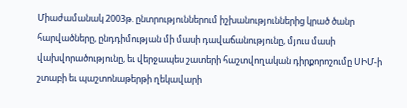Միաժամանակ 2003թ. ընտրություններում իշխանություններից կրած ծանր հարվածները, ընդդիմության մի մասի դավաճանությունը, մյուս մասի վախվորածությունը, եւ վերջապես շատերի հաշտվողական դիրքորոշումը ՍԻՄ-ի շտաբի եւ պաշտոնաթերթի ղեկավարի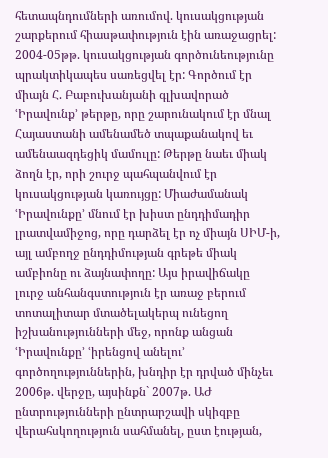հետապնդումների առումով. կուսակցության շարքերում հիասթափություն էին առաջացրել: 2004-05թթ. կուսակցության գործունեությունը պրակտիկապես սառեցվել էր: Գործում էր միայն Հ. Բաբուխանյանի գլխավորած ՙԻրավունք՚ թերթը, որը շարունակում էր մնալ Հայաստանի ամենամեծ տպաքանակով եւ ամենաազդեցիկ մամուլը: Թերթը նաեւ միակ ձողն էր, որի շուրջ պահպանվում էր կուսակցության կառույցը: Միաժամանակ ՙԻրավունքը՚ մնում էր խիստ ընդդիմադիր լրատվամիջոց, որը դարձել էր ոչ միայն ՍԻՄ-ի, այլ ամբողջ ընդդիմության գրեթե միակ ամբիոնը ու ձայնափողը: Այս իրավիճակը լուրջ անհանգստություն էր առաջ բերում տոտալիտար մտածելակերպ ունեցող իշխանությունների մեջ, որոնք անցան ՙԻրավունքը՚ ՙիրենցով անելու՚ գործողություններին, խնդիր էր դրված մինչեւ 2006թ. վերջը, այսինքն` 2007թ. ԱԺ ընտրությունների ընտրարշավի սկիզբը վերահսկողություն սահմանել, ըստ էության,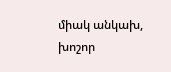միակ անկախ, խոշոր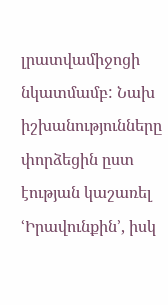լրատվամիջոցի նկատմամբ: Նախ իշխանությունները փորձեցին ըստ էության կաշառել ՙԻրավունքին՚, իսկ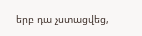երբ դա չստացվեց,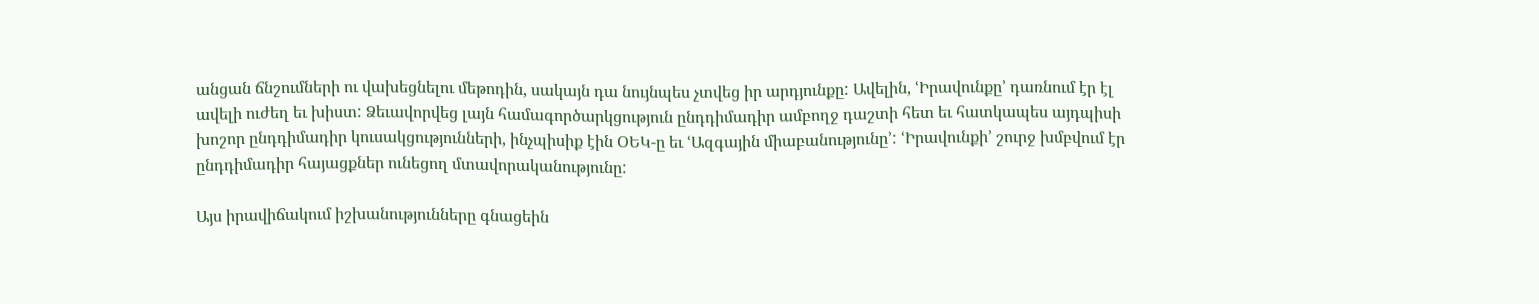անցան ճնշումների ու վախեցնելու մեթոդին, սակայն դա նույնպես չտվեց իր արդյունքը: Ավելին, ՙԻրավունքը՚ դառնում էր էլ ավելի ուժեղ եւ խիստ: Ձեւավորվեց լայն համագործարկցություն ընդդիմադիր ամբողջ դաշտի հետ եւ հատկապես այդպիսի խոշոր ընդդիմադիր կուսակցությունների, ինչպիսիք էին ՕԵԿ-ը եւ ՙԱզգային միաբանությունը՚: ՙԻրավունքի՚ շուրջ խմբվում էր ընդդիմադիր հայացքներ ունեցող մտավորականությունը:

Այս իրավիճակում իշխանությունները գնացեին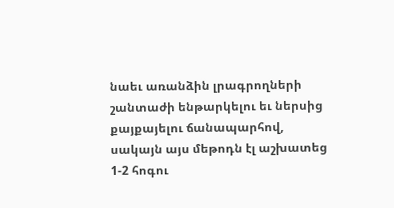նաեւ առանձին լրագրողների շանտաժի ենթարկելու եւ ներսից քայքայելու ճանապարհով, սակայն այս մեթոդն էլ աշխատեց 1-2 հոգու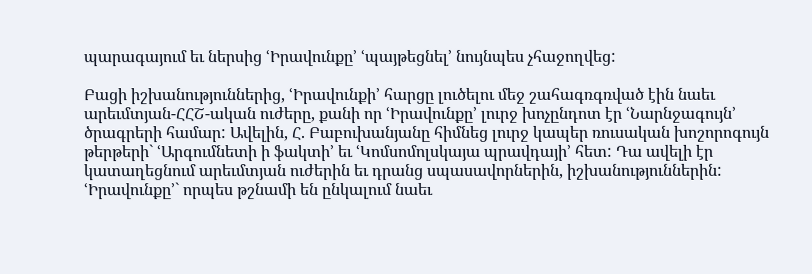պարագայում եւ ներսից ՙԻրավունքը՚ ՙպայթեցնել՚ նույնպես չհաջողվեց:

Բացի իշխանություններից, ՙԻրավունքի՚ հարցը լուծելու մեջ շահագռգռված էին նաեւ արեւմտյան-ՀՀՇ-ական ուժերը, քանի որ ՙԻրավունքը՚ լուրջ խոչընդոտ էր ՙՆարնջագույն՚ ծրագրերի համար: Ավելին, Հ. Բաբուխանյանը հիմնեց լուրջ կապեր ռուսական խոշորոգույն թերթերի` ՙԱրգումնետի ի ֆակտի՚ եւ ՙԿոմսոմոլսկայա պրավդայի՚ հետ: Դա ավելի էր կատաղեցնում արեւմտյան ուժերին եւ դրանց սպասավորներին, իշխանություններին: ՙԻրավունքը՚` որպես թշնամի են ընկալում նաեւ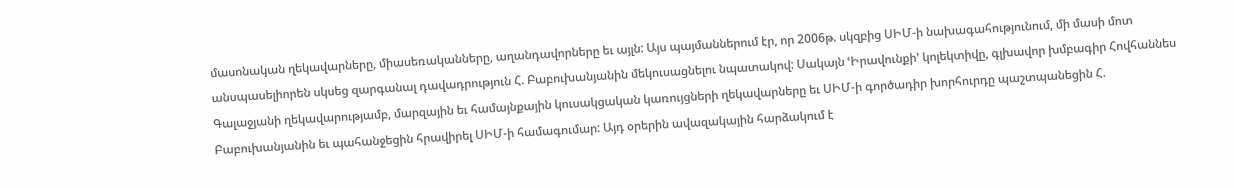մասոնական ղեկավարները, միասեռականները, աղանդավորները եւ այլն: Այս պայմաններում էր, որ 2006թ. սկզբից ՍԻՄ-ի նախագահությունում, մի մասի մոտ անսպասելիորեն սկսեց զարգանալ դավադրություն Հ. Բաբուխանյանին մեկուսացնելու նպատակով: Սակայն ՙԻրավունքի՚ կոլեկտիվը, գլխավոր խմբագիր Հովհաննես Գալաջյանի ղեկավարությամբ, մարզային եւ համայնքային կուսակցական կառույցների ղեկավարները եւ ՍԻՄ-ի գործադիր խորհուրդը պաշտպանեցին Հ. Բաբուխանյանին եւ պահանջեցին հրավիրել ՍԻՄ-ի համագումար: Այդ օրերին ավազակային հարձակում է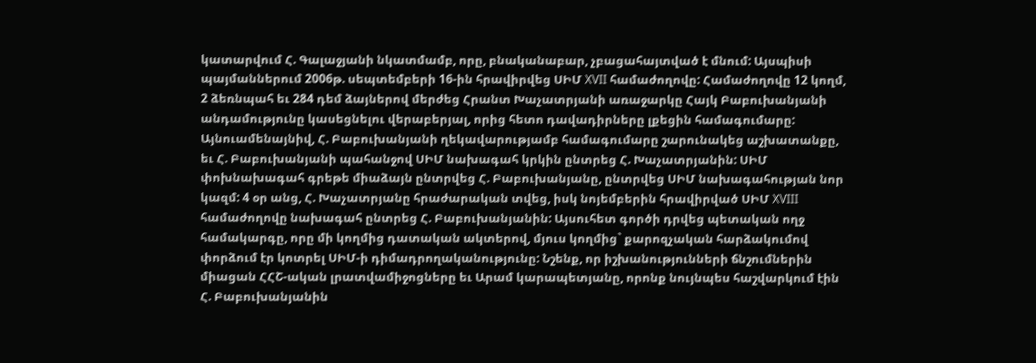կատարվում Հ. Գալաջյանի նկատմամբ, որը, բնականաբար, չբացահայտված է մնում: Այսպիսի պայմաններում 2006թ. սեպտեմբերի 16-ին հրավիրվեց ՍԻՄ XVII համաժողովը: Համաժողովը 12 կողմ, 2 ձեռնպահ եւ 284 դեմ ձայներով մերժեց Հրանտ Խաչատրյանի առաջարկը Հայկ Բաբուխանյանի անդամությունը կասեցնելու վերաբերյալ, որից հետո դավադիրները լքեցին համագումարը: Այնուամենայնիվ, Հ. Բաբուխանյանի ղեկավարությամբ համագումարը շարունակեց աշխատանքը, եւ Հ. Բաբուխանյանի պահանջով ՍԻՄ նախագահ կրկին ընտրեց Հ. Խաչատրյանին: ՍԻՄ փոխնախագահ գրեթե միաձայն ընտրվեց Հ. Բաբուխանյանը, ընտրվեց ՍԻՄ նախագահության նոր կազմ: 4 օր անց, Հ. Խաչատրյանը հրաժարական տվեց, իսկ նոյեմբերին հրավիրված ՍԻՄ XVIII համաժողովը նախագահ ընտրեց Հ. Բաբուխանյանին: Այսուհետ գործի դրվեց պետական ողջ համակարգը, որը մի կողմից դատական ակտերով, մյուս կողմից` քարոզչական հարձակումով փորձում էր կոտրել ՍԻՄ-ի դիմադրողականությունը: Նշենք, որ իշխանությունների ճնշումներին միացան ՀՀՇ-ական լրատվամիջոցները եւ Արամ կարապետյանը, որոնք նույնպես հաշվարկում էին Հ. Բաբուխանյանին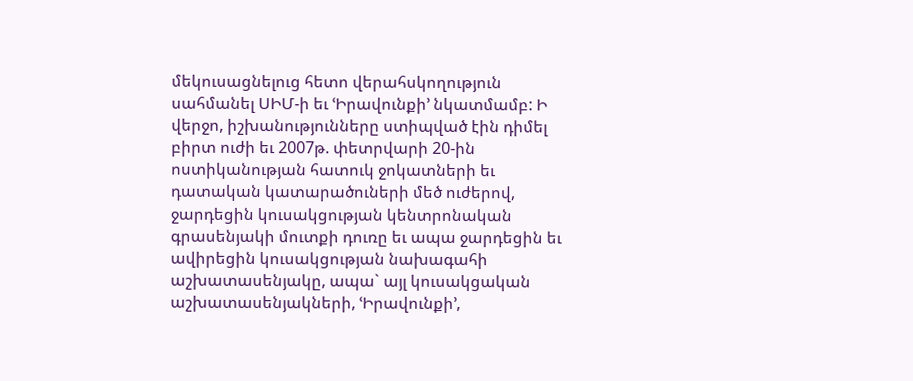մեկուսացնելուց հետո վերահսկողություն սահմանել ՍԻՄ-ի եւ ՙԻրավունքի՚ նկատմամբ: Ի վերջո, իշխանությունները ստիպված էին դիմել բիրտ ուժի եւ 2007թ. փետրվարի 20-ին ոստիկանության հատուկ ջոկատների եւ դատական կատարածուների մեծ ուժերով, ջարդեցին կուսակցության կենտրոնական գրասենյակի մուտքի դուռը եւ ապա ջարդեցին եւ ավիրեցին կուսակցության նախագահի աշխատասենյակը, ապա` այլ կուսակցական աշխատասենյակների, ՙԻրավունքի՚,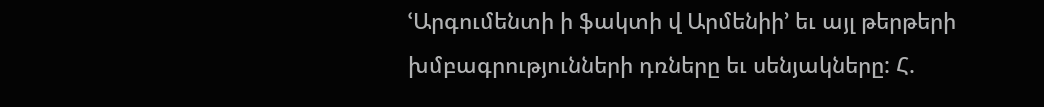ՙԱրգումենտի ի ֆակտի վ Արմենիի՚ եւ այլ թերթերի խմբագրությունների դռները եւ սենյակները: Հ.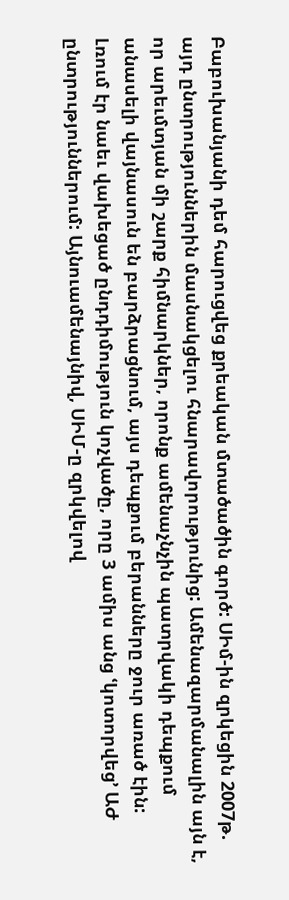Բաբուխանյանի դեմ հարուցվեց քրեական մտածածին գործ: ՍԻմ-ին զրկեցին 2007թ. այդ ընտրություններին մասնակցելու հնարավորությունից: Ամենազարմանալին այն է, որ արեւմտյան մի շարք հիմնարկներ, որոնք ամենաչնչին պատրվակի դեպքում անասելի վայնասուն են բարձրացնում, այս դեպքում բերանները ջուր առած էին: Լռում էր նաեւ վախեցած ընդդիմություն կոչվածը, որը 3 ամիս անց ՙկոտորվեց՚ ԱԺ ընտրություններում: Այնուամենայնիվ, ՍԻՄ-ը զրկվելով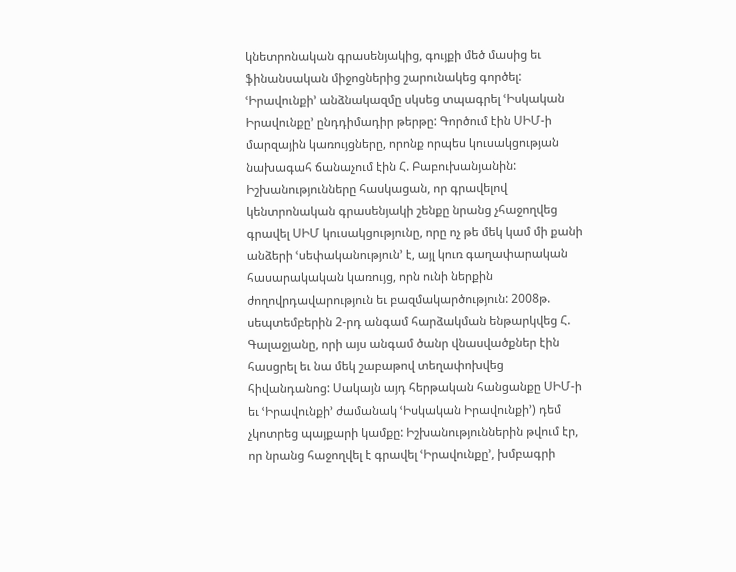կնետրոնական գրասենյակից, գույքի մեծ մասից եւ ֆինանսական միջոցներից շարունակեց գործել: ՙԻրավունքի՚ անձնակազմը սկսեց տպագրել ՙԻսկական Իրավունքը՚ ընդդիմադիր թերթը: Գործում էին ՍԻՄ-ի մարզային կառույցները, որոնք որպես կուսակցության նախագահ ճանաչում էին Հ. Բաբուխանյանին: Իշխանությունները հասկացան, որ գրավելով կենտրոնական գրասենյակի շենքը նրանց չհաջողվեց գրավել ՍԻՄ կուսակցությունը, որը ոչ թե մեկ կամ մի քանի անձերի ՙսեփականություն՚ է, այլ կուռ գաղափարական հասարակական կառույց, որն ունի ներքին ժողովրդավարություն եւ բազմակարծություն: 2008թ. սեպտեմբերին 2-րդ անգամ հարձակման ենթարկվեց Հ. Գալաջյանը, որի այս անգամ ծանր վնասվածքներ էին հասցրել եւ նա մեկ շաբաթով տեղափոխվեց հիվանդանոց: Սակայն այդ հերթական հանցանքը ՍԻՄ-ի եւ ՙԻրավունքի՚ ժամանակ ՙԻսկական Իրավունքի՚) դեմ չկոտրեց պայքարի կամքը: Իշխանություններին թվում էր, որ նրանց հաջողվել է գրավել ՙԻրավունքը՚, խմբագրի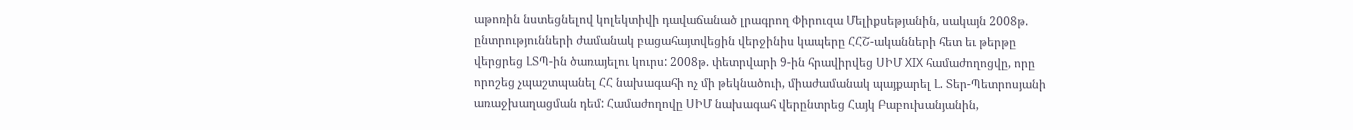աթոռին նստեցնելով կոլեկտիվի դավաճանած լրագրող Փիրուզա Մելիքսեթյանին, սակայն 2008թ. ընտրությունների ժամանակ բացահայտվեցին վերջինիս կապերը ՀՀՇ-ականների հետ եւ թերթը վերցրեց ԼՏՊ-ին ծառայելու կուրս: 2008թ. փետրվարի 9-ին հրավիրվեց ՍԻՄ XIX համաժողոցվը, որը որոշեց չպաշտպանել ՀՀ նախագահի ոչ մի թեկնածուի, միաժամանակ պայքարել Լ. Տեր-Պետրոսյանի առաջխաղացման դեմ: Համաժողովը ՍԻՄ նախագահ վերընտրեց Հայկ Բաբուխանյանին,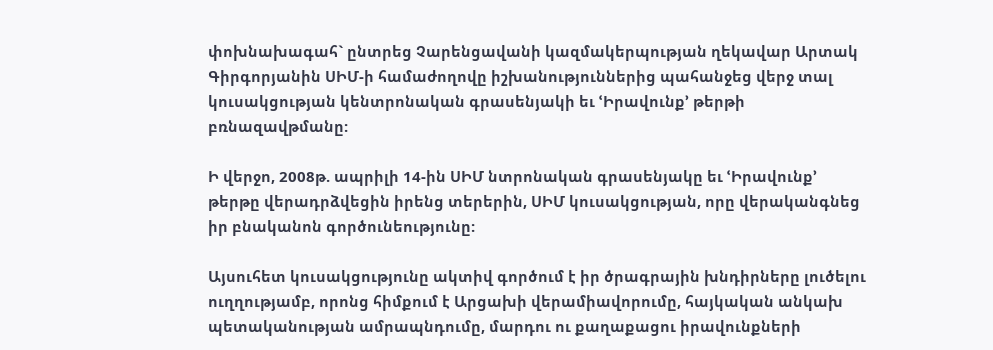փոխնախագահ` ընտրեց Չարենցավանի կազմակերպության ղեկավար Արտակ Գիրգորյանին ՍԻՄ-ի համաժողովը իշխանություններից պահանջեց վերջ տալ կուսակցության կենտրոնական գրասենյակի եւ ՙԻրավունք՚ թերթի բռնազավթմանը:

Ի վերջո, 2008թ. ապրիլի 14-ին ՍԻՄ նտրոնական գրասենյակը եւ ՙԻրավունք՚ թերթը վերադրձվեցին իրենց տերերին, ՍԻՄ կուսակցության, որը վերականգնեց իր բնականոն գործունեությունը:

Այսուհետ կուսակցությունը ակտիվ գործում է իր ծրագրային խնդիրները լուծելու ուղղությամբ, որոնց հիմքում է Արցախի վերամիավորումը, հայկական անկախ պետականության ամրապնդումը, մարդու ու քաղաքացու իրավունքների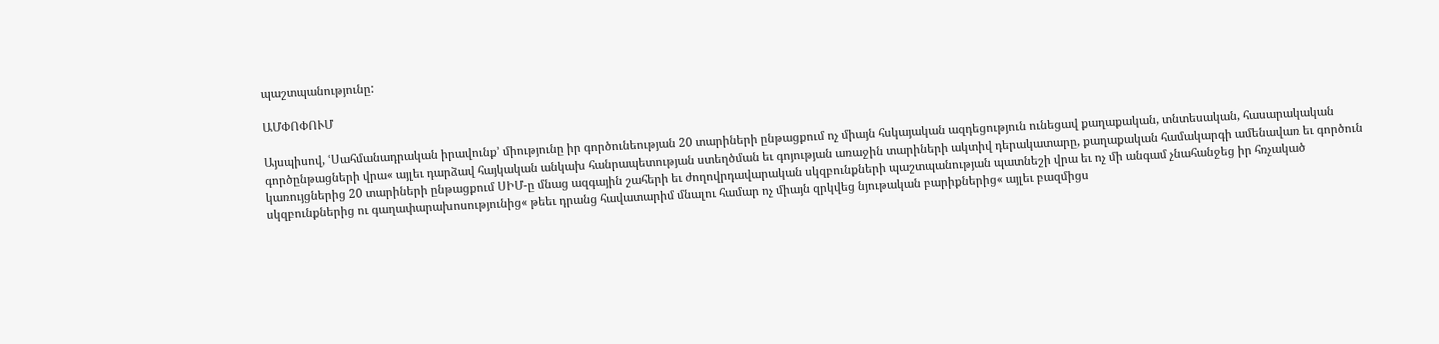պաշտպանությունը:

ԱՄՓՈՓՈՒՄ

Այսպիսով, ՙՍահմանադրական իրավունք՚ միությունը իր գործունեության 20 տարիների ընթացքում ոչ միայն հսկայական ազդեցություն ունեցավ քաղաքական, տնտեսական, հասարակական գործընթացների վրա« այլեւ դարձավ հայկական անկախ հանրապետության ստեղծման եւ գոյության առաջին տարիների ակտիվ դերակատարը, քաղաքական համակարգի ամենավառ եւ գործուն կառույցներից 20 տարիների ընթացքում ՍԻՄ-ը մնաց ազգային շահերի եւ ժողովրդավարական սկզբունքների պաշտպանության պատնեշի վրա եւ ոչ մի անգամ չնահանջեց իր հռչակած սկզբունքներից ու գաղափարախոսությունից« թեեւ դրանց հավատարիմ մնալու համար ոչ միայն զրկվեց նյութական բարիքներից« այլեւ բազմիցս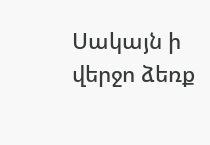Սակայն ի վերջո ձեռք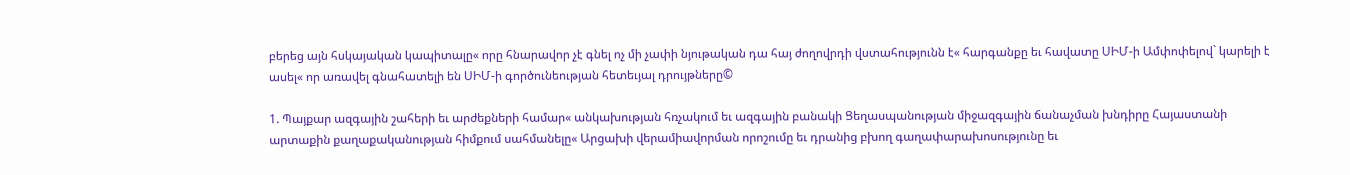բերեց այն հսկայական կապիտալը« որը հնարավոր չէ գնել ոչ մի չափի նյութական դա հայ ժողովրդի վստահությունն է« հարգանքը եւ հավատը ՍԻՄ-ի Ամփոփելով` կարելի է ասել« որ առավել գնահատելի են ՍԻՄ-ի գործունեության հետեւյալ դրույթները©

1. Պայքար ազգային շահերի եւ արժեքների համար« անկախության հռչակում եւ ազգային բանակի Ցեղասպանության միջազգային ճանաչման խնդիրը Հայաստանի արտաքին քաղաքականության հիմքում սահմանելը« Արցախի վերամիավորման որոշումը եւ դրանից բխող գաղափարախոսությունը եւ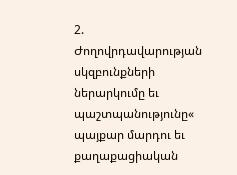2. Ժողովրդավարության սկզբունքների ներարկումը եւ պաշտպանությունը« պայքար մարդու եւ քաղաքացիական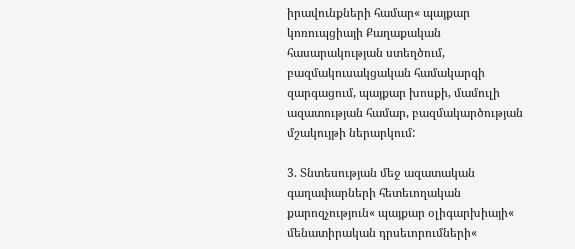իրավունքների համար« պայքար կոռուպցիայի Քաղաքական հասարակության ստեղծում, բազմակուսակցական համակարգի զարգացում, պայքար խոսքի, մամուլի ազատության համար, բազմակարծության մշակույթի ներարկում:

3. Տնտեսության մեջ ազատական գաղափարների հետեւողական քարոզչություն« պայքար օլիգարխիայի« մենատիրական դրսեւորումների«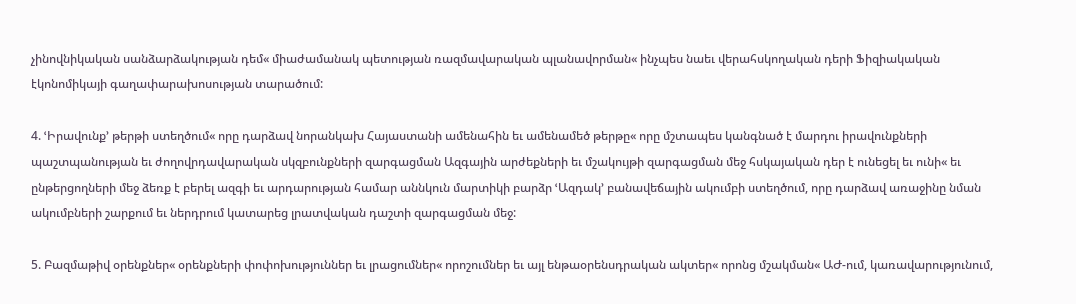չինովնիկական սանձարձակության դեմ« միաժամանակ պետության ռազմավարական պլանավորման« ինչպես նաեւ վերահսկողական դերի Ֆիզիակական էկոնոմիկայի գաղափարախոսության տարածում:

4. ՙԻրավունք՚ թերթի ստեղծում« որը դարձավ նորանկախ Հայաստանի ամենահին եւ ամենամեծ թերթը« որը մշտապես կանգնած է մարդու իրավունքների պաշտպանության եւ ժողովրդավարական սկզբունքների զարգացման Ազգային արժեքների եւ մշակույթի զարգացման մեջ հսկայական դեր է ունեցել եւ ունի« եւ ընթերցողների մեջ ձեռք է բերել ազգի եւ արդարության համար աննկուն մարտիկի բարձր ՙԱզդակ՚ բանավեճային ակումբի ստեղծում, որը դարձավ առաջինը նման ակումբների շարքում եւ ներդրում կատարեց լրատվական դաշտի զարգացման մեջ:

5. Բազմաթիվ օրենքներ« օրենքների փոփոխություններ եւ լրացումներ« որոշումներ եւ այլ ենթաօրենսդրական ակտեր« որոնց մշակման« ԱԺ-ում, կառավարությունում,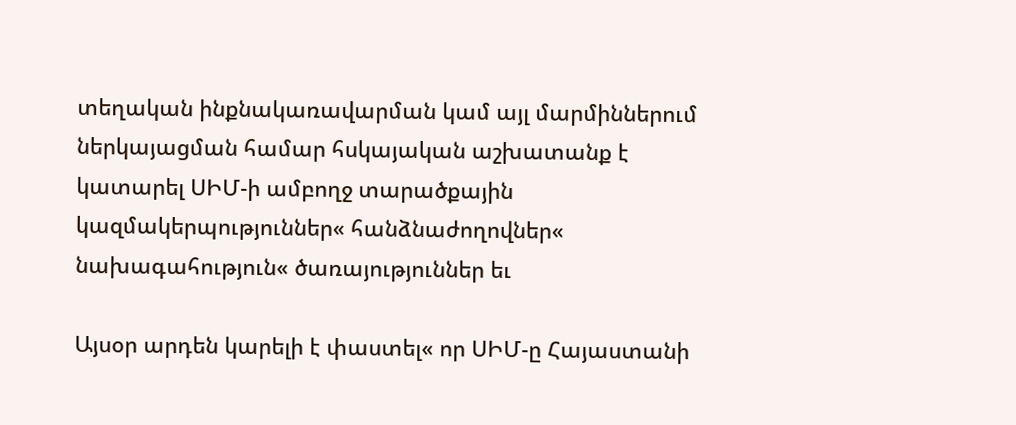տեղական ինքնակառավարման կամ այլ մարմիններում ներկայացման համար հսկայական աշխատանք է կատարել ՍԻՄ-ի ամբողջ տարածքային կազմակերպություններ« հանձնաժողովներ« նախագահություն« ծառայություններ եւ

Այսօր արդեն կարելի է փաստել« որ ՍԻՄ-ը Հայաստանի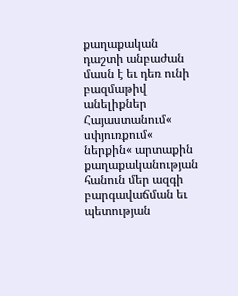քաղաքական դաշտի անբաժան մասն է եւ դեռ ունի բազմաթիվ անելիքներ Հայաստանում« սփյուռքում« ներքին« արտաքին քաղաքականության հանուն մեր ազգի բարգավաճման եւ պետության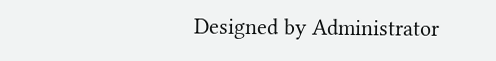Designed by Administrator